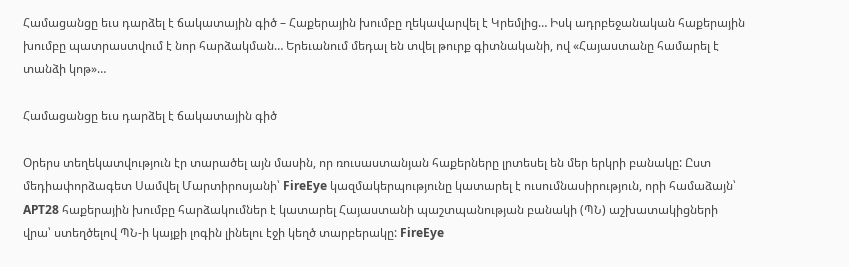Համացանցը եւս դարձել է ճակատային գիծ – Հաքերային խումբը ղեկավարվել է Կրեմլից… Իսկ ադրբեջանական հաքերային խումբը պատրաստվում է նոր հարձակման… Երեւանում մեդալ են տվել թուրք գիտնականի, ով «Հայաստանը համարել է տանձի կոթ»…

Համացանցը եւս դարձել է ճակատային գիծ

Օրերս տեղեկատվություն էր տարածել այն մասին, որ ռուսաստանյան հաքերները լրտեսել են մեր երկրի բանակը: Ըստ մեդիափորձագետ Սամվել Մարտիրոսյանի՝ FireEye կազմակերպությունը կատարել է ուսումնասիրություն, որի համաձայն՝ APT28 հաքերային խումբը հարձակումներ է կատարել Հայաստանի պաշտպանության բանակի (ՊՆ) աշխատակիցների վրա՝ ստեղծելով ՊՆ-ի կայքի լոգին լինելու էջի կեղծ տարբերակը: FireEye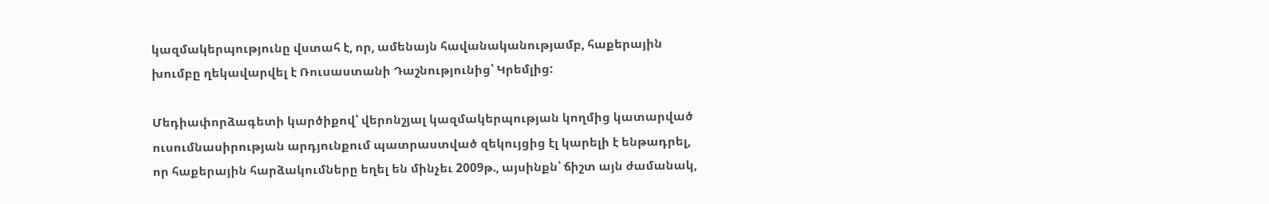կազմակերպությունը վստահ է, որ, ամենայն հավանականությամբ, հաքերային խումբը ղեկավարվել է Ռուսաստանի Դաշնությունից՝ Կրեմլից:

Մեդիափորձագետի կարծիքով՝ վերոնշյալ կազմակերպության կողմից կատարված ուսումնասիրության արդյունքում պատրաստված զեկույցից էլ կարելի է ենթադրել, որ հաքերային հարձակումները եղել են մինչեւ 2009թ., այսինքն՝ ճիշտ այն ժամանակ,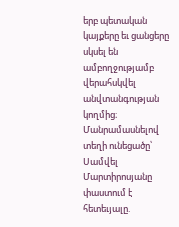երբ պետական կայքերը եւ ցանցերը սկսել են ամբողջությամբ վերահսկվել անվտանգության կողմից։ Մանրամասնելով տեղի ունեցածը՝ Սամվել Մարտիրոսյանը փաստում է հետեւյալը.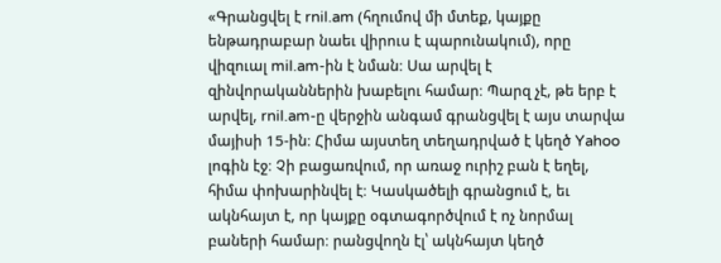«Գրանցվել է rnil.am (հղումով մի մտեք, կայքը ենթադրաբար նաեւ վիրուս է պարունակում), որը վիզուալ mil.am-ին է նման։ Սա արվել է զինվորականներին խաբելու համար։ Պարզ չէ, թե երբ է արվել, rnil.am-ը վերջին անգամ գրանցվել է այս տարվա մայիսի 15-ին։ Հիմա այստեղ տեղադրված է կեղծ Yahoo լոգին էջ։ Չի բացառվում, որ առաջ ուրիշ բան է եղել, հիմա փոխարինվել է։ Կասկածելի գրանցում է, եւ ակնհայտ է, որ կայքը օգտագործվում է ոչ նորմալ բաների համար։ րանցվողն էլ՝ ակնհայտ կեղծ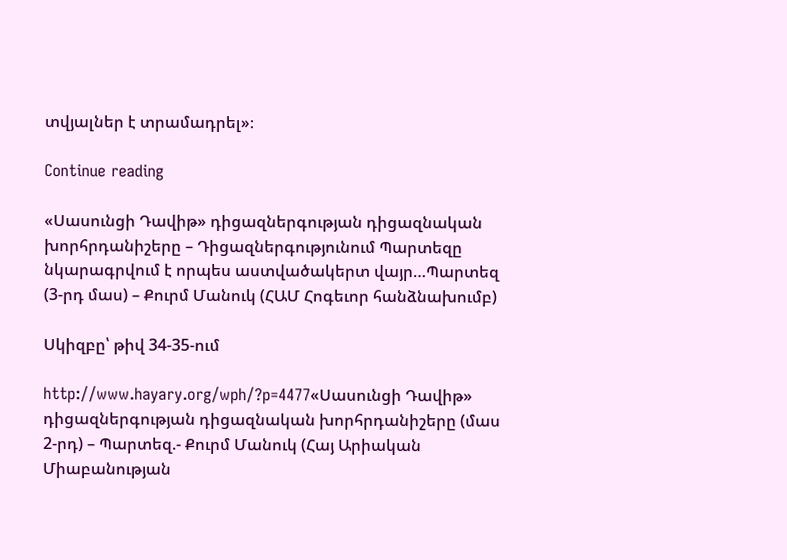տվյալներ է տրամադրել»։

Continue reading

«Սասունցի Դավիթ» դիցազներգության դիցազնական խորհրդանիշերը – Դիցազներգությունում Պարտեզը նկարագրվում է որպես աստվածակերտ վայր…Պարտեզ (3-րդ մաս) – Քուրմ Մանուկ (ՀԱՄ Հոգեւոր հանձնախումբ)

Սկիզբը՝ թիվ 34-35-ում

http://www.hayary.org/wph/?p=4477«Սասունցի Դավիթ» դիցազներգության դիցազնական խորհրդանիշերը (մաս 2-րդ) – Պարտեզ.- Քուրմ Մանուկ (Հայ Արիական Միաբանության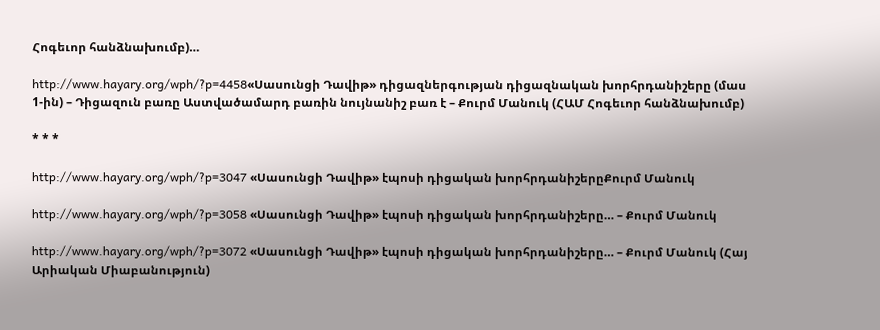Հոգեւոր հանձնախումբ)…

http://www.hayary.org/wph/?p=4458«Սասունցի Դավիթ» դիցազներգության դիցազնական խորհրդանիշերը (մաս 1-ին) – Դիցազուն բառը Աստվածամարդ բառին նույնանիշ բառ է – Քուրմ Մանուկ (ՀԱՄ Հոգեւոր հանձնախումբ)

* * *

http://www.hayary.org/wph/?p=3047 «Սասունցի Դավիթ» էպոսի դիցական խորհրդանիշերըՔուրմ Մանուկ

http://www.hayary.org/wph/?p=3058 «Սասունցի Դավիթ» էպոսի դիցական խորհրդանիշերը… – Քուրմ Մանուկ

http://www.hayary.org/wph/?p=3072 «Սասունցի Դավիթ» էպոսի դիցական խորհրդանիշերը… – Քուրմ Մանուկ (Հայ Արիական Միաբանություն)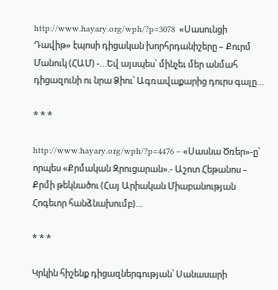http://www.hayary.org/wph/?p=3078  «Սասունցի Դավիթ» էպոսի դիցական խորհրդանիշերը – Քուրմ Մանուկ (ՀԱՄ) -…Եվ այսպես՝ մինչեւ մեր անմահ դիցազունի ու նրա Ձիու՝ Ագռավաքարից դուրս գալը…

* * *

http://www.hayary.org/wph/?p=4476 – «Սասնա Ծռեր»-ը՝ որպես «Քրմական Զրուցարան».- Աշոտ Հեթանոս – Քրմի թեկնածու (Հայ Արիական Միաբանության Հոգեւոր հանձնախումբ)…

* * *

Կրկին հիշենք դիցազներգության՝ Սանասարի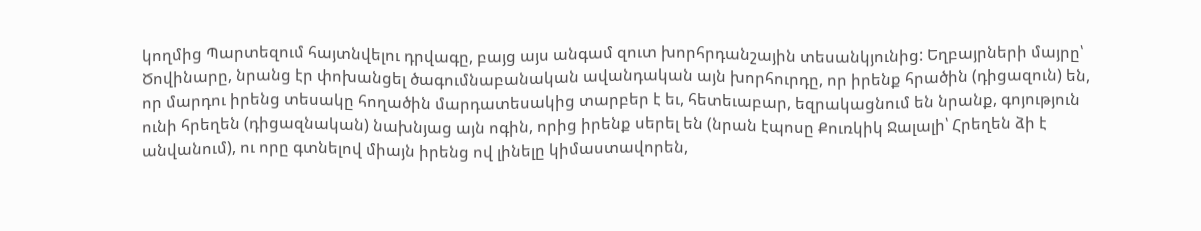կողմից Պարտեզում հայտնվելու դրվագը, բայց այս անգամ զուտ խորհրդանշային տեսանկյունից: Եղբայրների մայրը՝ Ծովինարը, նրանց էր փոխանցել ծագումնաբանական ավանդական այն խորհուրդը, որ իրենք հրածին (դիցազուն) են, որ մարդու իրենց տեսակը հողածին մարդատեսակից տարբեր է եւ, հետեւաբար, եզրակացնում են նրանք, գոյություն ունի հրեղեն (դիցազնական) նախնյաց այն ոգին, որից իրենք սերել են (նրան էպոսը Քուռկիկ Ջալալի՝ Հրեղեն ձի է անվանում), ու որը գտնելով միայն իրենց ով լինելը կիմաստավորեն,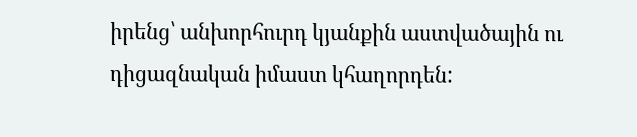իրենց՝ անխորհուրդ կյանքին աստվածային ու դիցազնական իմաստ կհաղորդեն: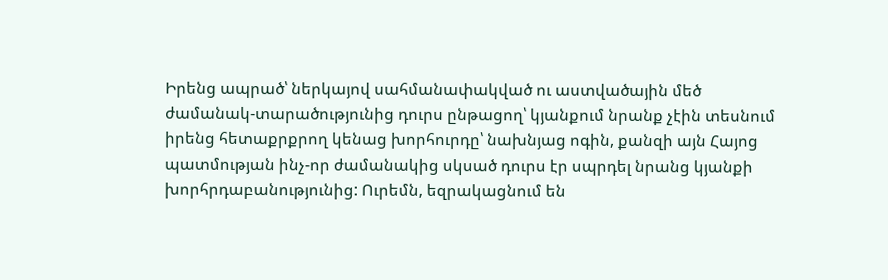Իրենց ապրած՝ ներկայով սահմանափակված ու աստվածային մեծ ժամանակ-տարածությունից դուրս ընթացող՝ կյանքում նրանք չէին տեսնում իրենց հետաքրքրող կենաց խորհուրդը՝ նախնյաց ոգին, քանզի այն Հայոց պատմության ինչ-որ ժամանակից սկսած դուրս էր սպրդել նրանց կյանքի խորհրդաբանությունից: Ուրեմն, եզրակացնում են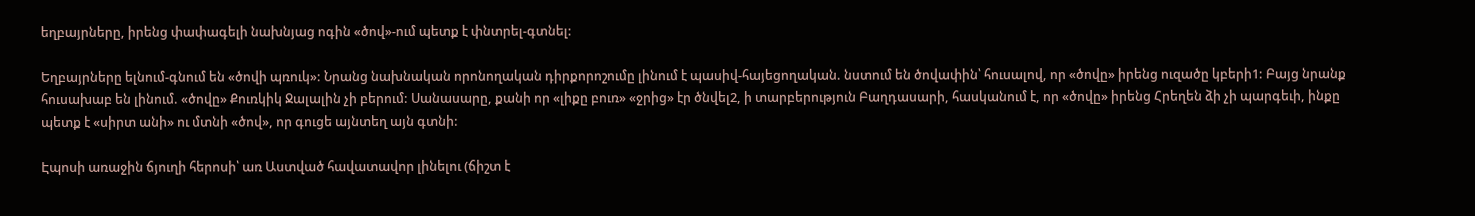եղբայրները, իրենց փափագելի նախնյաց ոգին «ծով»-ում պետք է փնտրել-գտնել:

Եղբայրները ելնում-գնում են «ծովի պռուկ»: Նրանց նախնական որոնողական դիրքորոշումը լինում է պասիվ-հայեցողական. նստում են ծովափին՝ հուսալով, որ «ծովը» իրենց ուզածը կբերի1: Բայց նրանք հուսախաբ են լինում. «ծովը» Քուռկիկ Ջալալին չի բերում: Սանասարը, քանի որ «լիքը բուռ» «ջրից» էր ծնվել2, ի տարբերություն Բաղդասարի, հասկանում է, որ «ծովը» իրենց Հրեղեն ձի չի պարգեւի, ինքը պետք է «սիրտ անի» ու մտնի «ծով», որ գուցե այնտեղ այն գտնի:

Էպոսի առաջին ճյուղի հերոսի՝ առ Աստված հավատավոր լինելու (ճիշտ է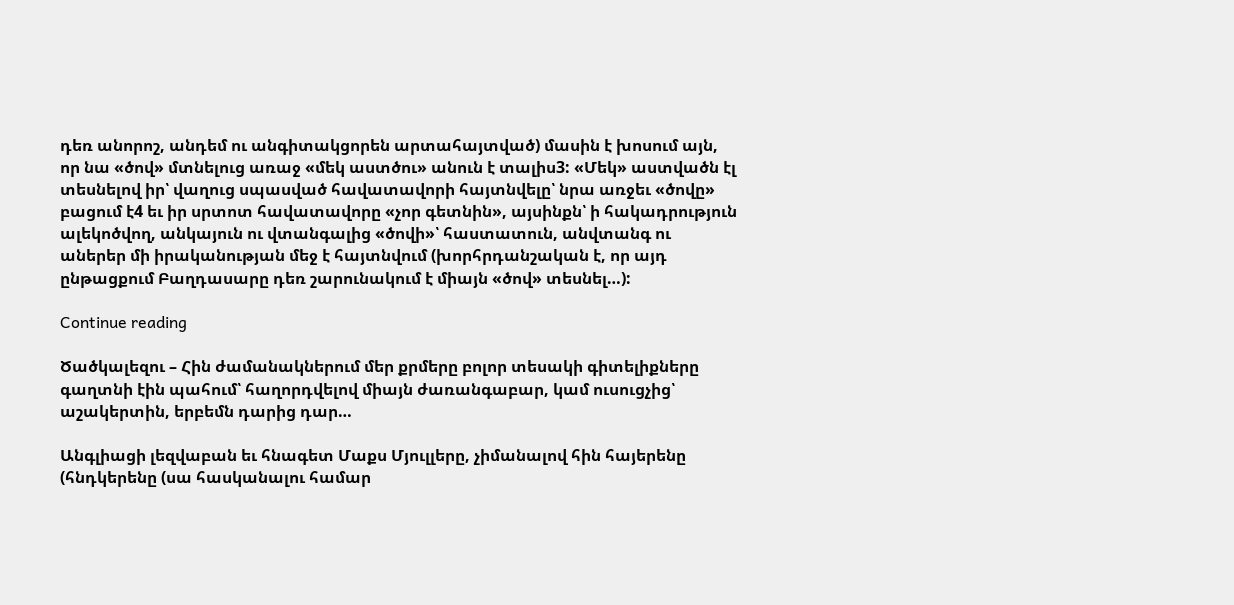դեռ անորոշ, անդեմ ու անգիտակցորեն արտահայտված) մասին է խոսում այն, որ նա «ծով» մտնելուց առաջ «մեկ աստծու» անուն է տալիս3: «Մեկ» աստվածն էլ տեսնելով իր՝ վաղուց սպասված հավատավորի հայտնվելը՝ նրա առջեւ «ծովը» բացում է4 եւ իր սրտոտ հավատավորը «չոր գետնին», այսինքն՝ ի հակադրություն ալեկոծվող, անկայուն ու վտանգալից «ծովի»՝ հաստատուն, անվտանգ ու աներեր մի իրականության մեջ է հայտնվում (խորհրդանշական է, որ այդ ընթացքում Բաղդասարը դեռ շարունակում է միայն «ծով» տեսնել…):

Continue reading

Ծածկալեզու – Հին ժամանակներում մեր քրմերը բոլոր տեսակի գիտելիքները գաղտնի էին պահում՝ հաղորդվելով միայն ժառանգաբար, կամ ուսուցչից՝ աշակերտին, երբեմն դարից դար…

Անգլիացի լեզվաբան եւ հնագետ Մաքս Մյուլլերը, չիմանալով հին հայերենը (հնդկերենը (սա հասկանալու համար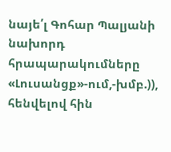նայե՛լ Գոհար Պալյանի նախորդ հրապարակումները «Լուսանցք»-ում,-խմբ.)), հենվելով հին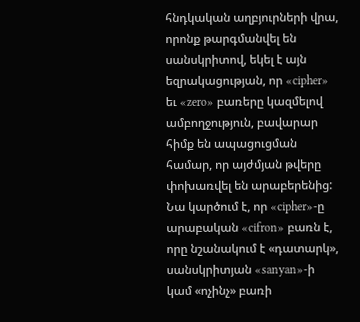հնդկական աղբյուրների վրա, որոնք թարգմանվել են սանսկրիտով, եկել է այն եզրակացության, որ «cipher» եւ «zero» բառերը կազմելով ամբողջություն, բավարար հիմք են ապացուցման համար, որ այժմյան թվերը փոխառվել են արաբերենից: Նա կարծում է, որ «cipher»-ը արաբական «cifron» բառն է, որը նշանակում է «դատարկ», սանսկրիտյան «sanyan»-ի կամ «ոչինչ» բառի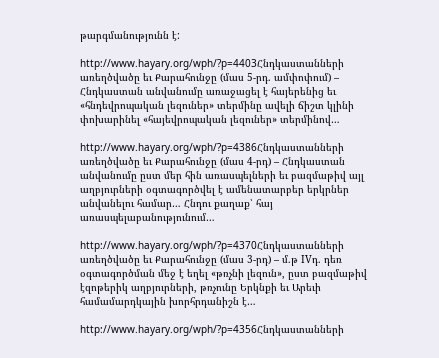թարգմանությունն է:

http://www.hayary.org/wph/?p=4403Հնդկաստանների առեղծվածը եւ Քարահունջը (մաս 5-րդ. ամփոփում) – Հնդկաստան անվանումը առաջացել է հայերենից եւ «հնդեվրոպական լեզուներ» տերմինը ավելի ճիշտ կլինի փոխարինել «հայեվրոպական լեզուներ» տերմինով…

http://www.hayary.org/wph/?p=4386Հնդկաստանների առեղծվածը եւ Քարահունջը (մաս 4-րդ) – Հնդկաստան անվանումը ըստ մեր հին առասպելների եւ բազմաթիվ այլ աղբյուրների օգտագործվել է ամենատարբեր երկրներ անվանելու համար… Հնդու քաղաք՝ հայ առասպելաբանությունում…

http://www.hayary.org/wph/?p=4370Հնդկաստանների առեղծվածը եւ Քարահունջը (մաս 3-րդ) – մ.թ IVդ. դեռ օգտագործման մեջ է եղել «թռչնի լեզուն», ըստ բազմաթիվ էզոթերիկ աղբյուրների, թռչունը Երկնքի եւ Արեւի համամարդկային խորհրդանիշն է…

http://www.hayary.org/wph/?p=4356Հնդկաստանների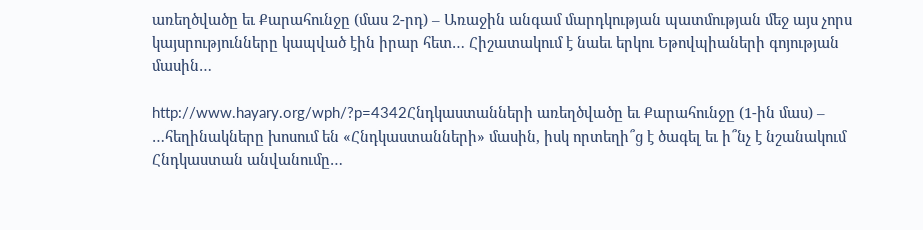առեղծվածը եւ Քարահունջը (մաս 2-րդ) – Առաջին անգամ մարդկության պատմության մեջ այս չորս կայսրությունները կապված էին իրար հետ… Հիշատակում է նաեւ երկու Եթովպիաների գոյության մասին…

http://www.hayary.org/wph/?p=4342Հնդկաստանների առեղծվածը եւ Քարահունջը (1-ին մաս) – …հեղինակները խոսում են «Հնդկաստանների» մասին, իսկ որտեղի՞ց է ծագել եւ ի՞նչ է նշանակում Հնդկաստան անվանումը…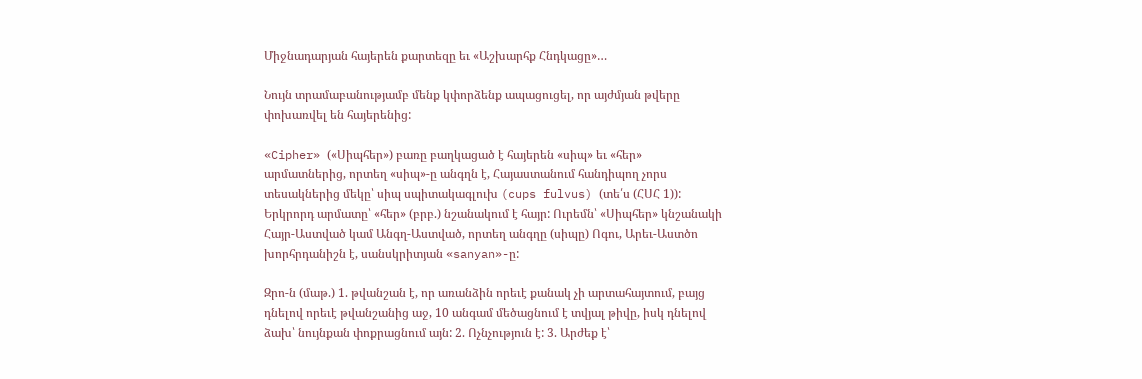Միջնադարյան հայերեն քարտեզը եւ «Աշխարհք Հնդկացը»…

Նույն տրամաբանությամբ մենք կփորձենք ապացուցել, որ այժմյան թվերը փոխառվել են հայերենից:

«Cipher» («Սիպհեր») բառը բաղկացած է հայերեն «սիպ» եւ «հեր» արմատներից, որտեղ «սիպ»-ը անգղն է, Հայաստանում հանդիպող չորս տեսակներից մեկը՝ սիպ սպիտակագլուխ (cups fulvus) (տե՛ս (ՀՍՀ 1)): Երկրորդ արմատը՝ «հեր» (բրբ.) նշանակում է հայր: Ուրեմն՝ «Սիպհեր» կնշանակի Հայր-Աստված կամ Անգղ-Աստված, որտեղ անգղը (սիպը) Ոգու, Արեւ-Աստծո խորհրդանիշն է, սանսկրիտյան «sanyan»-ը:

Զրո-ն (մաթ.) 1. թվանշան է, որ առանձին որեւէ քանակ չի արտահայտում, բայց դնելով որեւէ թվանշանից աջ, 10 անգամ մեծացնում է տվյալ թիվը, իսկ դնելով ձախ՝ նույնքան փոքրացնում այն: 2. Ոչնչություն է: 3. Արժեք է՝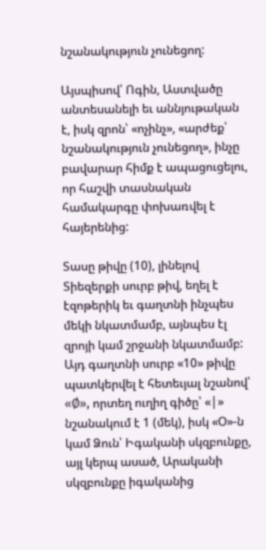նշանակություն չունեցող:

Այսպիսով՝ Ոգին, Աստվածը անտեսանելի եւ աննյութական է, իսկ զրոն՝ «ոչինչ», «արժեք՝ նշանակություն չունեցող», ինչը բավարար հիմք է ապացուցելու, որ հաշվի տասնական համակարգը փոխառվել է հայերենից:

Տասը թիվը (10), լինելով Տիեզերքի սուրբ թիվ, եղել է էզոթերիկ եւ գաղտնի ինչպես մեկի նկատմամբ, այնպես էլ զրոյի կամ շրջանի նկատմամբ: Այդ գաղտնի սուրբ «10» թիվը պատկերվել է հետեւյալ նշանով՝ «Ø», որտեղ ուղիղ գիծը՝ «|» նշանակում է 1 (մեկ), իսկ «Օ»-ն կամ Ձուն՝ Իգականի սկզբունքը, այլ կերպ ասած, Արականի սկզբունքը իգականից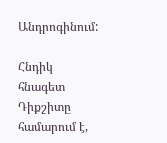Անդրոգինում:

Հնդիկ հնագետ Դիքշիտը համարում է,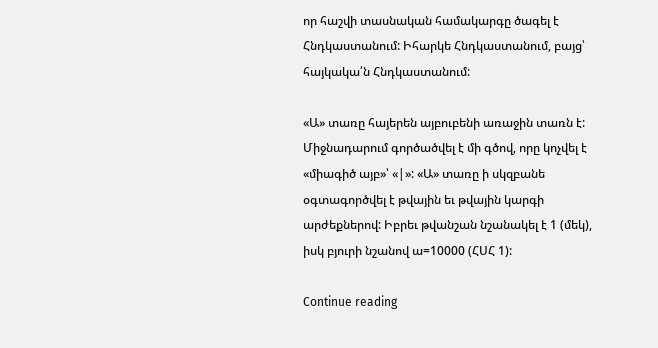որ հաշվի տասնական համակարգը ծագել է Հնդկաստանում: Իհարկե Հնդկաստանում, բայց՝ հայկակա՛ն Հնդկաստանում:

«Ա» տառը հայերեն այբուբենի առաջին տառն է: Միջնադարում գործածվել է մի գծով, որը կոչվել է «միագիծ այբ»՝ «|»: «Ա» տառը ի սկզբանե օգտագործվել է թվային եւ թվային կարգի արժեքներով: Իբրեւ թվանշան նշանակել է 1 (մեկ), իսկ բյուրի նշանով ա=10000 (ՀՍՀ 1):

Continue reading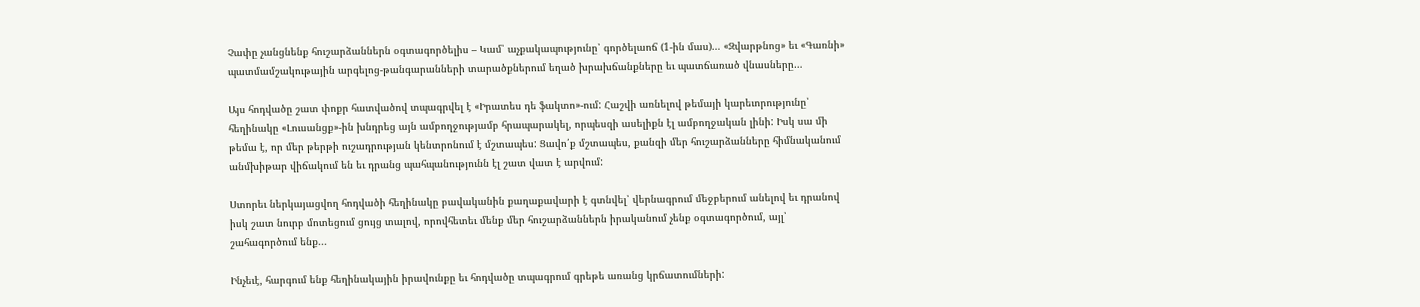Չափը չանցնենք հուշարձաններն օգտագործելիս – Կամ՝ աչքակապությունը՝ գործելաոճ (1-ին մաս)… «Զվարթնոց» եւ «Գառնի» պատմամշակութային արգելոց-թանգարանների տարածքներում եղած խրախճանքները եւ պատճառած վնասները…

Այս հոդվածը շատ փոքր հատվածով տպագրվել է «Իրատես դե ֆակտո»-ում: Հաշվի առնելով թեմայի կարեւորությունը՝ հեղինակը «Լուսանցք»-ին խնդրեց այն ամբողջությամբ հրապարակել, որպեսզի ասելիքն էլ ամբողջական լինի: Իսկ սա մի թեմա է, որ մեր թերթի ուշադրության կենտրոնում է մշտապես: Ցավո՛ք մշտապես, քանզի մեր հուշարձանները հիմնականում անմխիթար վիճակում են եւ դրանց պահպանությունն էլ շատ վատ է արվում:

Ստորեւ ներկայացվող հոդվածի հեղինակը բավականին քաղաքավարի է գտնվել՝ վերնագրում մեջբերում անելով եւ դրանով իսկ շատ նուրբ մոտեցում ցույց տալով, որովհետեւ մենք մեր հուշարձաններն իրականում չենք օգտագործում, այլ՝ շահագործում ենք...

Ինչեւէ, հարգում ենք հեղինակային իրավունքը եւ հոդվածը տպագրում գրեթե առանց կրճատումների: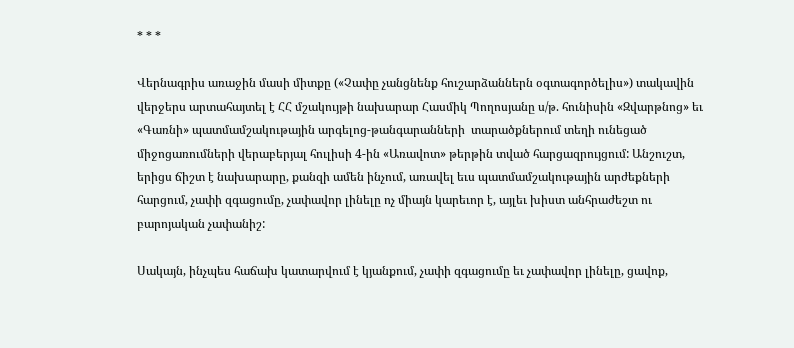* * *

Վերնագրիս առաջին մասի միտքը («Չափը չանցնենք հուշարձաններն օգտագործելիս») տակավին վերջերս արտահայտել է ՀՀ մշակույթի նախարար Հասմիկ Պողոսյանը ս/թ. հունիսին «Զվարթնոց» եւ «Գառնի» պատմամշակութային արգելոց-թանգարանների  տարածքներում տեղի ունեցած միջոցառումների վերաբերյալ հուլիսի 4-ին «Առավոտ» թերթին տված հարցազրույցում: Անշուշտ, երիցս ճիշտ է նախարարը, քանզի ամեն ինչում, առավել եւս պատմամշակութային արժեքների հարցում, չափի զգացումը, չափավոր լինելը ոչ միայն կարեւոր է, այլեւ խիստ անհրաժեշտ ու բարոյական չափանիշ:

Սակայն, ինչպես հաճախ կատարվում է կյանքում, չափի զգացումը եւ չափավոր լինելը, ցավոք,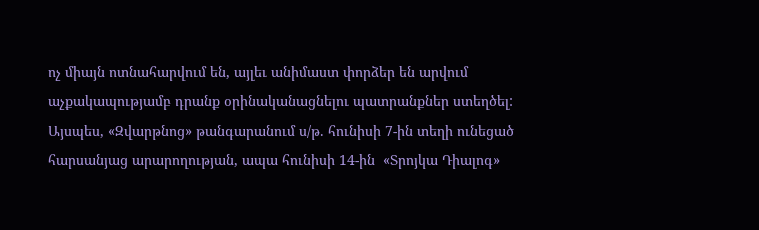ոչ միայն ոտնահարվում են, այլեւ անիմաստ փորձեր են արվում աչքակապությամբ դրանք օրինականացնելու պատրանքներ ստեղծել: Այսպես, «Զվարթնոց» թանգարանում ս/թ. հունիսի 7-ին տեղի ունեցած հարսանյաց արարողության, ապա հունիսի 14-ին  «Տրոյկա Դիալոգ»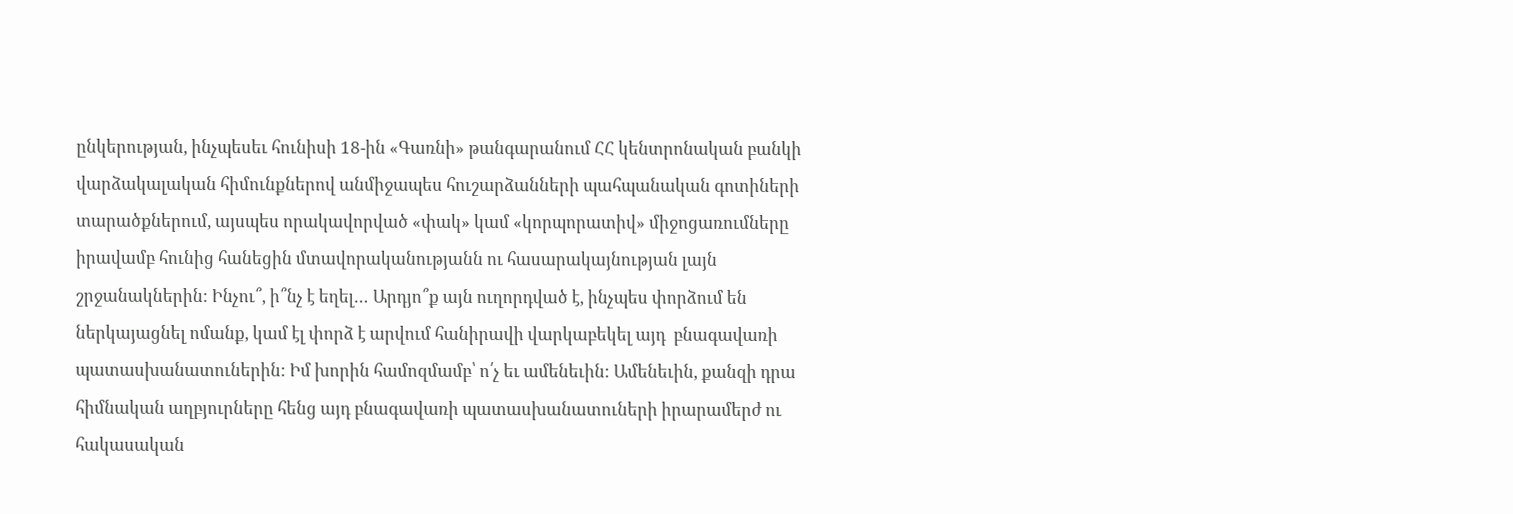ընկերության, ինչպեսեւ հունիսի 18-ին «Գառնի» թանգարանում ՀՀ կենտրոնական բանկի վարձակալական հիմունքներով անմիջապես հուշարձանների պահպանական գոտիների տարածքներում, այսպես որակավորված «փակ» կամ «կորպորատիվ» միջոցառումները իրավամբ հունից հանեցին մտավորականությանն ու հասարակայնության լայն շրջանակներին: Ինչու՞, ի՞նչ է եղել… Արդյո՞ք այն ուղորդված է, ինչպես փորձում են ներկայացնել ոմանք, կամ էլ փորձ է արվում հանիրավի վարկաբեկել այդ  բնագավառի պատասխանատուներին: Իմ խորին համոզմամբ՝ ո՛չ եւ ամենեւին: Ամենեւին, քանզի դրա հիմնական աղբյուրները հենց այդ բնագավառի պատասխանատուների իրարամերժ ու հակասական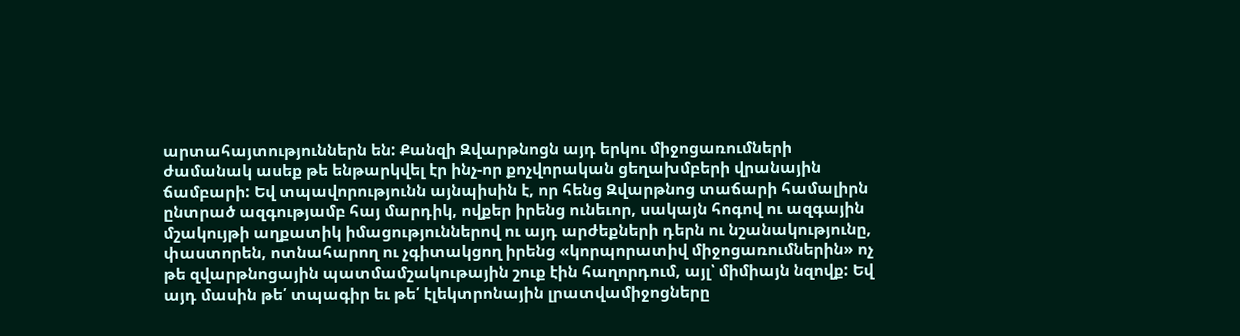արտահայտություններն են: Քանզի Զվարթնոցն այդ երկու միջոցառումների ժամանակ ասեք թե ենթարկվել էր ինչ-որ քոչվորական ցեղախմբերի վրանային ճամբարի: Եվ տպավորությունն այնպիսին է, որ հենց Զվարթնոց տաճարի համալիրն ընտրած ազգությամբ հայ մարդիկ, ովքեր իրենց ունեւոր, սակայն հոգով ու ազգային մշակույթի աղքատիկ իմացություններով ու այդ արժեքների դերն ու նշանակությունը, փաստորեն, ոտնահարող ու չգիտակցող իրենց «կորպորատիվ միջոցառումներին» ոչ թե զվարթնոցային պատմամշակութային շուք էին հաղորդում, այլ՝ միմիայն նզովք: Եվ այդ մասին թե՛ տպագիր եւ թե՛ էլեկտրոնային լրատվամիջոցները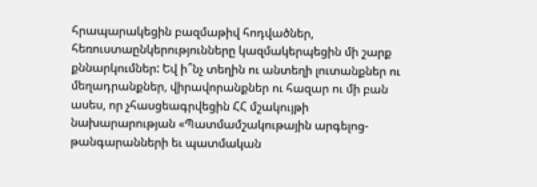հրապարակեցին բազմաթիվ հոդվածներ, հեռուստաընկերությունները կազմակերպեցին մի շարք քննարկումներ: Եվ ի՞նչ տեղին ու անտեղի լուտանքներ ու մեղադրանքներ, վիրավորանքներ ու հազար ու մի բան ասես, որ չհասցեագրվեցին ՀՀ մշակույթի նախարարության «Պատմամշակութային արգելոց-թանգարանների եւ պատմական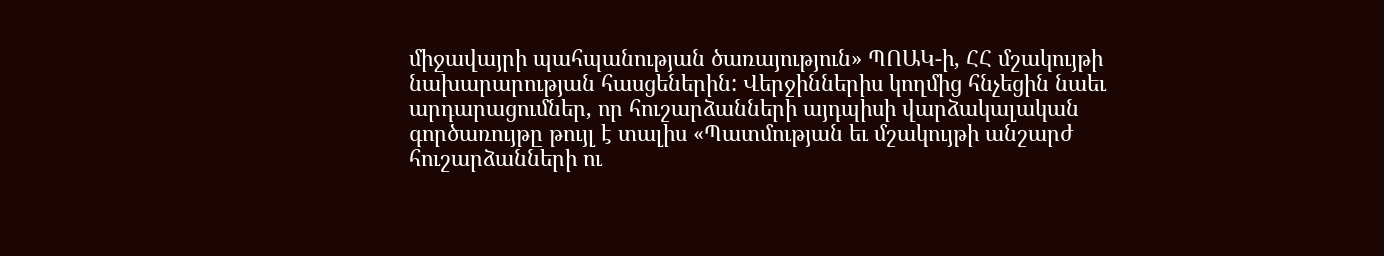միջավայրի պահպանության ծառայություն» ՊՈԱԿ-ի, ՀՀ մշակույթի նախարարության հասցեներին: Վերջիններիս կողմից հնչեցին նաեւ արդարացումներ, որ հուշարձանների այդպիսի վարձակալական գործառույթը թույլ է տալիս «Պատմության եւ մշակույթի անշարժ հուշարձանների ու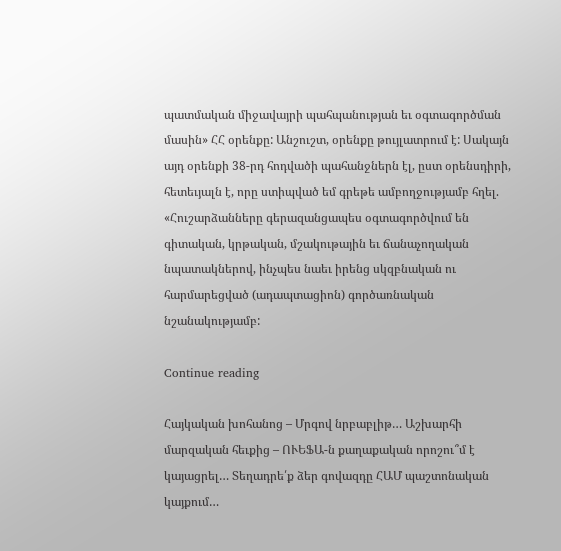պատմական միջավայրի պահպանության եւ օգտագործման մասին» ՀՀ օրենքը: Անշուշտ, օրենքը թույլատրում է: Սակայն այդ օրենքի 38-րդ հոդվածի պահանջներն էլ, ըստ օրենսդիրի, հետեւյալն է, որը ստիպված եմ գրեթե ամբողջությամբ հղել. «Հուշարձանները գերազանցապես օգտագործվում են գիտական, կրթական, մշակութային եւ ճանաչողական նպատակներով, ինչպես նաեւ իրենց սկզբնական ու հարմարեցված (ադապտացիոն) գործառնական նշանակությամբ:

Continue reading

Հայկական խոհանոց – Մրգով նրբաբլիթ… Աշխարհի մարզական հեւքից – ՈՒԵՖԱ-ն քաղաքական որոշու՞մ է կայացրել… Տեղադրե՛ք ձեր գովազդը ՀԱՄ պաշտոնական կայքում…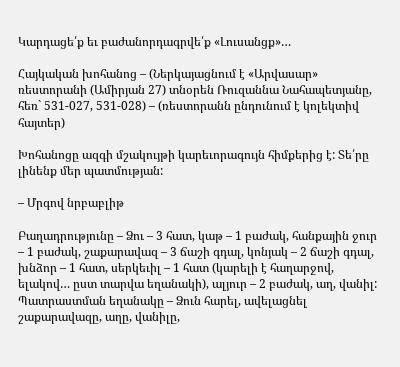Կարդացե՛ք եւ բաժանորդագրվե՛ք «Լուսանցք»…

Հայկական խոհանոց – (Ներկայացնում է «Արվասար» ռեստորանի (Ամիրյան 27) տնօրեն Ռուզաննա Նահապետյանը, հեռ` 531-027, 531-028) – (ռեստորանն ընդունում է կոլեկտիվ հայտեր)

Խոհանոցը ազգի մշակույթի կարեւորագույն հիմքերից է: Տե՛րը լինենք մեր պատմության:

– Մրգով նրբաբլիթ

Բաղադրությունը – Ձու – 3 հատ, կաթ – 1 բաժակ, հանքային ջուր – 1 բաժակ, շաքարավազ – 3 ճաշի գդալ, կոնյակ – 2 ճաշի գդալ, խնձոր – 1 հատ, սերկեւիլ – 1 հատ (կարելի է հաղարջով, ելակով… ըստ տարվա եղանակի), ալյուր – 2 բաժակ, աղ, վանիլ: Պատրաստման եղանակը – Ձուն հարել, ավելացնել շաքարավազը, աղը, վանիլը,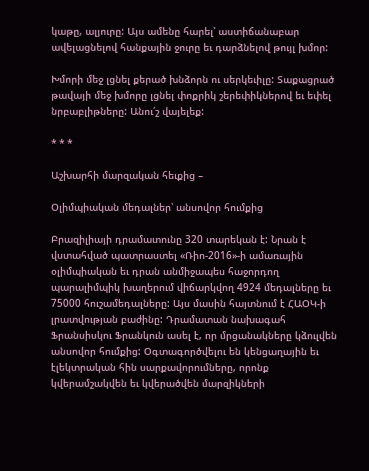կաթը, ալյուրը: Այս ամենը հարել՝ աստիճանաբար ավելացնելով հանքային ջուրը եւ դարձնելով թույլ խմոր:

Խմորի մեջ լցնել քերած խնձորն ու սերկեւիլը: Տաքացրած թավայի մեջ խմորը լցնել փոքրիկ շերեփիկներով եւ եփել նրբաբլիթները: Անու՛շ վայելեք:

* * *

Աշխարհի մարզական հեւքից –

Օլիմպիական մեդալներ՝ անսովոր հումքից

Բրազիլիայի դրամատունը 320 տարեկան է: Նրան է վստահված պատրաստել «Ռիո-2016»-ի ամառային օլիմպիական եւ դրան անմիջապես հաջորդող պարալիմպիկ խաղերում վիճարկվող 4924 մեդալները եւ 75000 հուշամեդալները: Այս մասին հայտնում է ՀԱՕԿ-ի լրատվության բաժինը: Դրամատան նախագահ Ֆրանսիսկու Ֆրանկուն ասել է, որ մրցանակները կձուլվեն անսովոր հումքից: Օգտագործվելու են կենցաղային եւ էլեկտրական հին սարքավորումները, որոնք կվերամշակվեն եւ կվերածվեն մարզիկների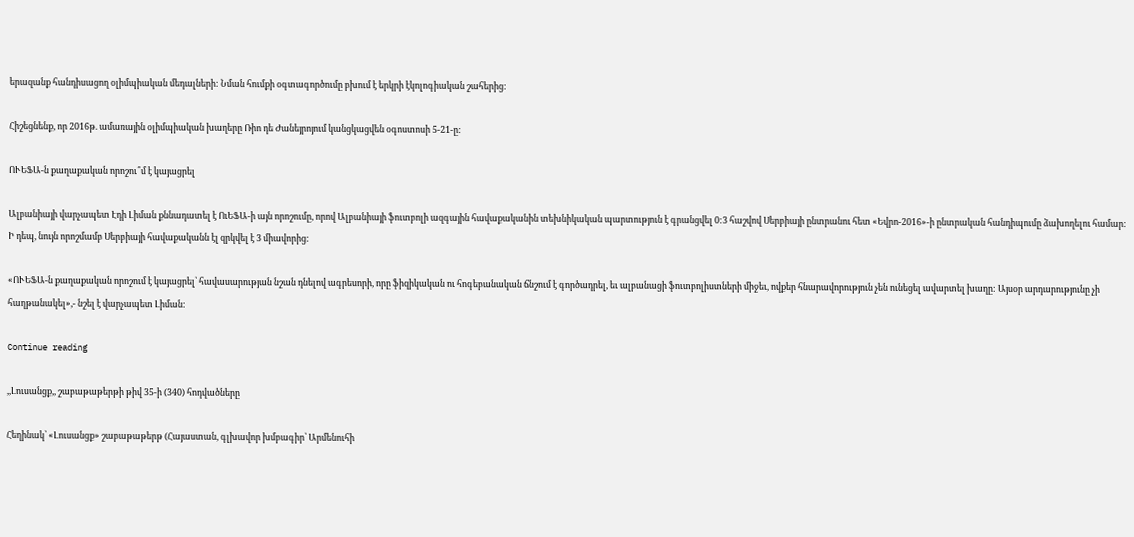երազանք հանդիսացող օլիմպիական մեդալների: Նման հումքի օգտագործումը բխում է երկրի էկոլոգիական շահերից:

Հիշեցնենք, որ 2016թ. ամառային օլիմպիական խաղերը Ռիո դե Ժանեյրոյում կանցկացվեն օգոստոսի 5-21-ը:

ՈՒԵՖԱ-ն քաղաքական որոշու՞մ է կայացրել

Ալբանիայի վարչապետ Էդի Լիման քննադատել է ՈւԵՖԱ-ի այն որոշումը, որով Ալբանիայի ֆուտբոլի ազգային հավաքականին տեխնիկական պարտություն է գրանցվել 0:3 հաշվով Սերբիայի ընտրանու հետ «Եվրո-2016»-ի ընտրական հանդիպումը ձախողելու համար: Ի դեպ, նույն որոշմամբ Սերբիայի հավաքականն էլ զրկվել է 3 միավորից:

«ՈՒԵՖԱ-ն քաղաքական որոշում է կայացրել՝ հավասարության նշան դնելով ագրեսորի, որը ֆիզիկական ու հոգեբանական ճնշում է գործադրել, եւ ալբանացի ֆուտբոլիստների միջեւ, ովքեր հնարավորություն չեն ունեցել ավարտել խաղը: Այսօր արդարությունը չի հաղթանակել»,- նշել է վարչապետ Լիման:

Continue reading

,,Լուսանցք,, շաբաթաթերթի թիվ 35-ի (340) հոդվածները

Հեղինակ՝ «Լուսանցք» շաբաթաթերթ (Հայաստան, գլխավոր խմբագիր՝ Արմենուհի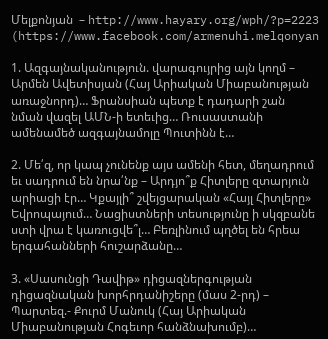Մելքոնյան  – http://www.hayary.org/wph/?p=2223  (https://www.facebook.com/armenuhi.melqonyan

1. Ազգայնականություն. վարագույրից այն կողմ – Արմեն Ավետիսյան (Հայ Արիական Միաբանության առաջնորդ)… Ֆրանսիան պետք է դադարի շան նման վազել ԱՄՆ-ի ետեւից… Ռուսաստանի ամենամեծ ազգայնամոլը Պուտինն է…

2. Մե՛զ, որ կապ չունենք այս ամենի հետ, մեղադրում եւ սադրում են նրա՛նք – Արդյո՞ք Հիտլերը զտարյուն արիացի էր… Կքայլի՞ շվեյցարական «Հայլ Հիտլերը» Եվրոպայում… Նացիստների տեսությունը ի սկզբանե ստի վրա է կառուցվե՞լ… Բեռլինում պղծել են հրեա երգահանների հուշարձանը…

3. «Սասունցի Դավիթ» դիցազներգության դիցազնական խորհրդանիշերը (մաս 2-րդ) – Պարտեզ.- Քուրմ Մանուկ (Հայ Արիական Միաբանության Հոգեւոր հանձնախումբ)…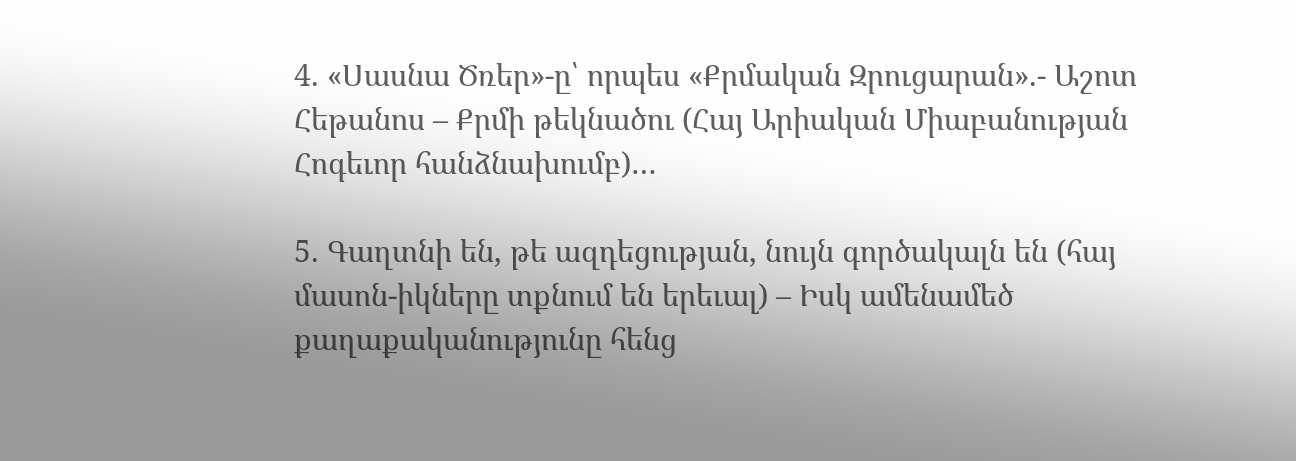4. «Սասնա Ծռեր»-ը՝ որպես «Քրմական Զրուցարան».- Աշոտ Հեթանոս – Քրմի թեկնածու (Հայ Արիական Միաբանության Հոգեւոր հանձնախումբ)…

5. Գաղտնի են, թե ազդեցության, նույն գործակալն են (հայ մասոն-իկները տքնում են երեւալ) – Իսկ ամենամեծ քաղաքականությունը հենց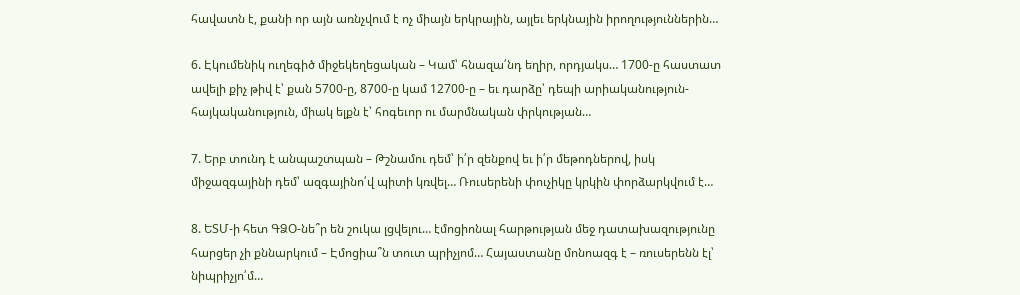հավատն է, քանի որ այն առնչվում է ոչ միայն երկրային, այլեւ երկնային իրողություններին…

6. Էկումենիկ ուղեգիծ միջեկեղեցական – Կամ՝ հնազա՛նդ եղիր, որդյակս… 1700-ը հաստատ ավելի քիչ թիվ է՝ քան 5700-ը, 8700-ը կամ 12700-ը – եւ դարձը՝ դեպի արիականություն-հայկականություն, միակ ելքն է՝ հոգեւոր ու մարմնական փրկության…

7. Երբ տունդ է անպաշտպան – Թշնամու դեմ՝ ի՛ր զենքով եւ ի՛ր մեթոդներով, իսկ միջազգայինի դեմ՝ ազգայինո՛վ պիտի կռվել… Ռուսերենի փուչիկը կրկին փորձարկվում է…

8. ԵՏՄ-ի հետ ԳՁՕ-նե՞ր են շուկա լցվելու… էմոցիոնալ հարթության մեջ դատախազությունը հարցեր չի քննարկում – Էմոցիա՞ն տուտ պրիչյոմ… Հայաստանը մոնոազգ է – ռուսերենն էլ՝ նիպրիչյո՛մ…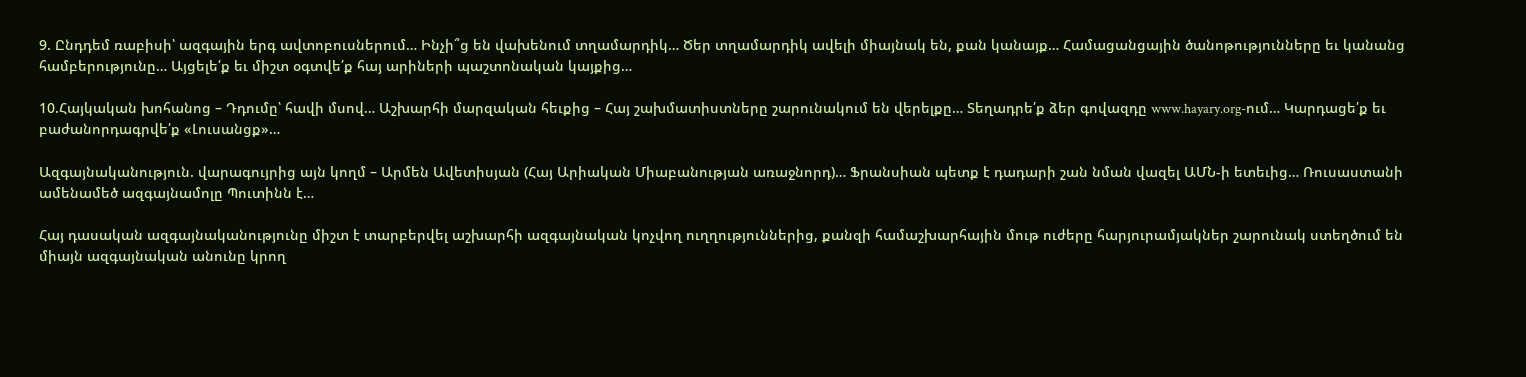9. Ընդդեմ ռաբիսի՝ ազգային երգ ավտոբուսներում… Ինչի՞ց են վախենում տղամարդիկ… Ծեր տղամարդիկ ավելի միայնակ են, քան կանայք… Համացանցային ծանոթությունները եւ կանանց համբերությունը… Այցելե՛ք եւ միշտ օգտվե՛ք հայ արիների պաշտոնական կայքից…

10.Հայկական խոհանոց – Դդումը՝ հավի մսով… Աշխարհի մարզական հեւքից – Հայ շախմատիստները շարունակում են վերելքը… Տեղադրե՛ք ձեր գովազդը www.hayary.org-ում… Կարդացե՛ք եւ բաժանորդագրվե՛ք «Լուսանցք»…

Ազգայնականություն. վարագույրից այն կողմ – Արմեն Ավետիսյան (Հայ Արիական Միաբանության առաջնորդ)… Ֆրանսիան պետք է դադարի շան նման վազել ԱՄՆ-ի ետեւից… Ռուսաստանի ամենամեծ ազգայնամոլը Պուտինն է…

Հայ դասական ազգայնականությունը միշտ է տարբերվել աշխարհի ազգայնական կոչվող ուղղություններից, քանզի համաշխարհային մութ ուժերը հարյուրամյակներ շարունակ ստեղծում են միայն ազգայնական անունը կրող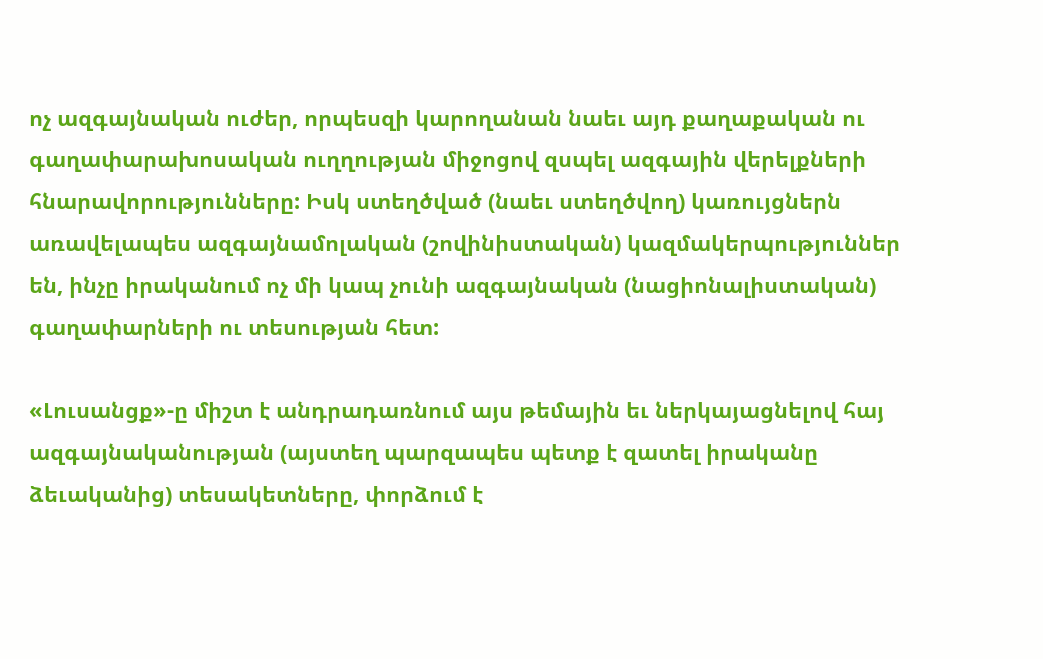ոչ ազգայնական ուժեր, որպեսզի կարողանան նաեւ այդ քաղաքական ու գաղափարախոսական ուղղության միջոցով զսպել ազգային վերելքների հնարավորությունները: Իսկ ստեղծված (նաեւ ստեղծվող) կառույցներն առավելապես ազգայնամոլական (շովինիստական) կազմակերպություններ են, ինչը իրականում ոչ մի կապ չունի ազգայնական (նացիոնալիստական) գաղափարների ու տեսության հետ:

«Լուսանցք»-ը միշտ է անդրադառնում այս թեմային եւ ներկայացնելով հայ ազգայնականության (այստեղ պարզապես պետք է զատել իրականը ձեւականից) տեսակետները, փորձում է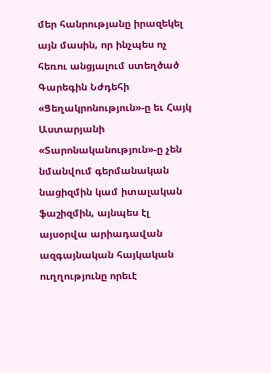մեր հանրությանը իրազեկել այն մասին, որ ինչպես ոչ հեռու անցյալում ստեղծած Գարեգին Նժդեհի «Ցեղակրոնություն»-ը եւ Հայկ Աստարյանի «Տարոնականություն»-ը չեն նմանվում գերմանական նացիզմին կամ իտալական ֆաշիզմին, այնպես էլ այսօրվա արիադավան ազգայնական հայկական ուղղությունը որեւէ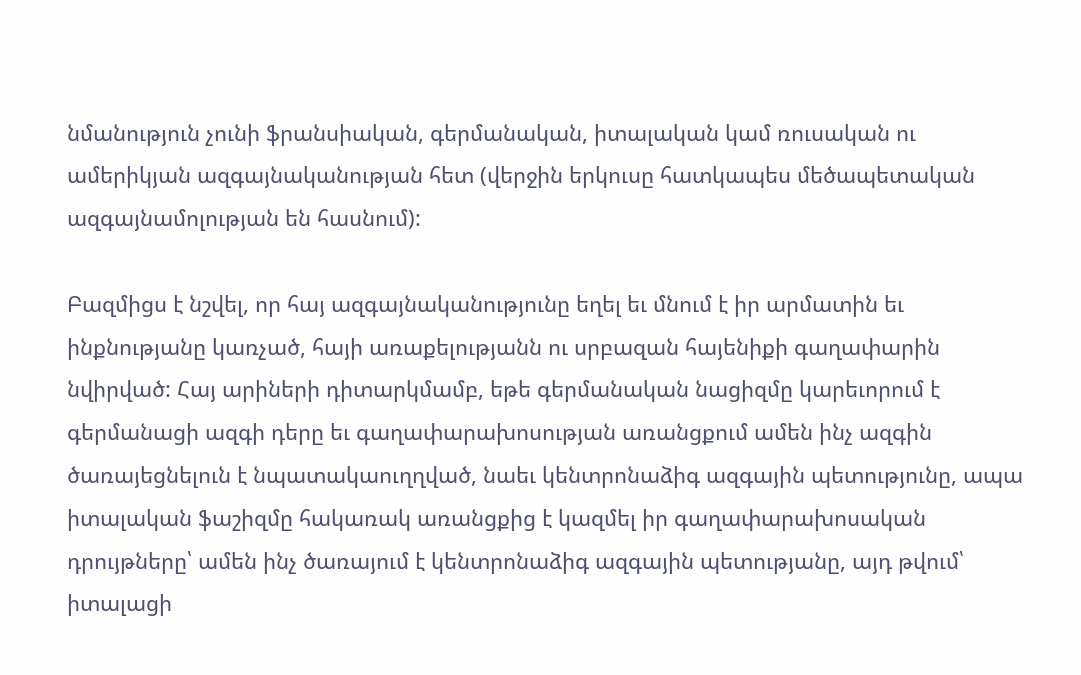նմանություն չունի ֆրանսիական, գերմանական, իտալական կամ ռուսական ու ամերիկյան ազգայնականության հետ (վերջին երկուսը հատկապես մեծապետական ազգայնամոլության են հասնում):

Բազմիցս է նշվել, որ հայ ազգայնականությունը եղել եւ մնում է իր արմատին եւ ինքնությանը կառչած, հայի առաքելությանն ու սրբազան հայենիքի գաղափարին նվիրված: Հայ արիների դիտարկմամբ, եթե գերմանական նացիզմը կարեւորում է գերմանացի ազգի դերը եւ գաղափարախոսության առանցքում ամեն ինչ ազգին ծառայեցնելուն է նպատակաուղղված, նաեւ կենտրոնաձիգ ազգային պետությունը, ապա իտալական ֆաշիզմը հակառակ առանցքից է կազմել իր գաղափարախոսական դրույթները՝ ամեն ինչ ծառայում է կենտրոնաձիգ ազգային պետությանը, այդ թվում՝ իտալացի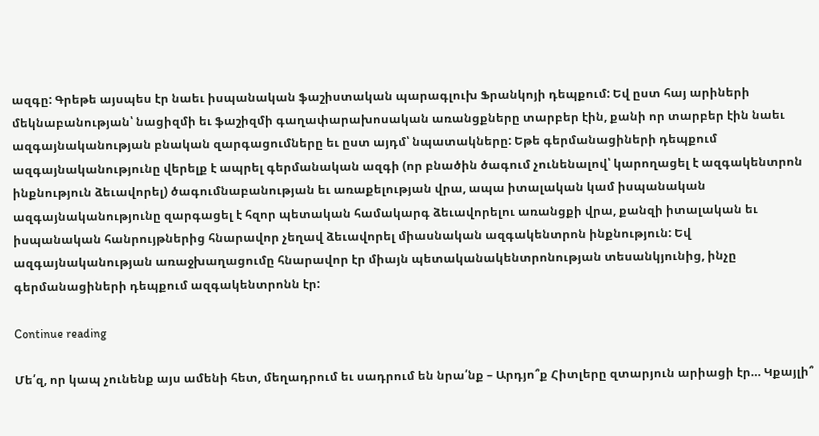ազգը: Գրեթե այսպես էր նաեւ իսպանական ֆաշիստական պարագլուխ Ֆրանկոյի դեպքում: Եվ ըստ հայ արիների մեկնաբանության՝ նացիզմի եւ ֆաշիզմի գաղափարախոսական առանցքները տարբեր էին, քանի որ տարբեր էին նաեւ ազգայնականության բնական զարգացումները եւ ըստ այդմ՝ նպատակները: Եթե գերմանացիների դեպքում ազգայնականությունը վերելք է ապրել գերմանական ազգի (որ բնածին ծագում չունենալով՝ կարողացել է ազգակենտրոն ինքնություն ձեւավորել) ծագումնաբանության եւ առաքելության վրա, ապա իտալական կամ իսպանական ազգայնականությունը զարգացել է հզոր պետական համակարգ ձեւավորելու առանցքի վրա, քանզի իտալական եւ իսպանական հանրույթներից հնարավոր չեղավ ձեւավորել միասնական ազգակենտրոն ինքնություն: Եվ ազգայնականության առաջխաղացումը հնարավոր էր միայն պետականակենտրոնության տեսանկյունից, ինչը գերմանացիների դեպքում ազգակենտրոնն էր:

Continue reading

Մե՛զ, որ կապ չունենք այս ամենի հետ, մեղադրում եւ սադրում են նրա՛նք – Արդյո՞ք Հիտլերը զտարյուն արիացի էր… Կքայլի՞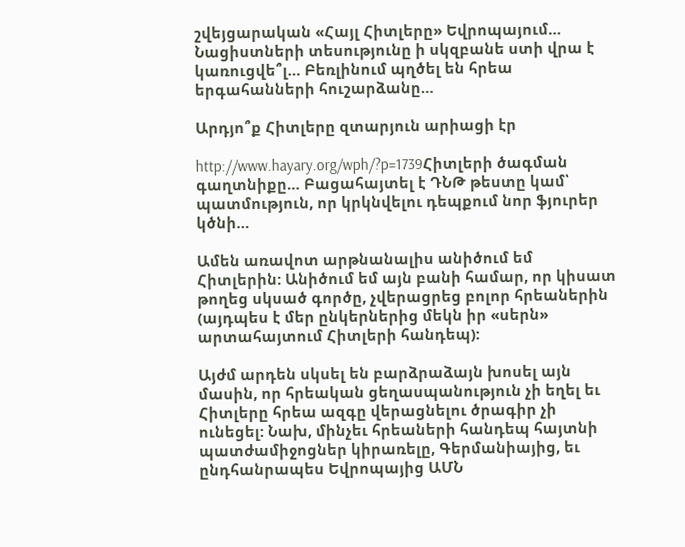շվեյցարական «Հայլ Հիտլերը» Եվրոպայում… Նացիստների տեսությունը ի սկզբանե ստի վրա է կառուցվե՞լ… Բեռլինում պղծել են հրեա երգահանների հուշարձանը…

Արդյո՞ք Հիտլերը զտարյուն արիացի էր

http://www.hayary.org/wph/?p=1739Հիտլերի ծագման գաղտնիքը… Բացահայտել է ԴՆԹ թեստը կամ՝ պատմություն, որ կրկնվելու դեպքում նոր ֆյուրեր կծնի…

Ամեն առավոտ արթնանալիս անիծում եմ Հիտլերին: Անիծում եմ այն բանի համար, որ կիսատ թողեց սկսած գործը, չվերացրեց բոլոր հրեաներին (այդպես է մեր ընկերներից մեկն իր «սերն» արտահայտում Հիտլերի հանդեպ):

Այժմ արդեն սկսել են բարձրաձայն խոսել այն մասին, որ հրեական ցեղասպանություն չի եղել եւ Հիտլերը հրեա ազգը վերացնելու ծրագիր չի ունեցել: Նախ, մինչեւ հրեաների հանդեպ հայտնի պատժամիջոցներ կիրառելը, Գերմանիայից, եւ ընդհանրապես Եվրոպայից ԱՄՆ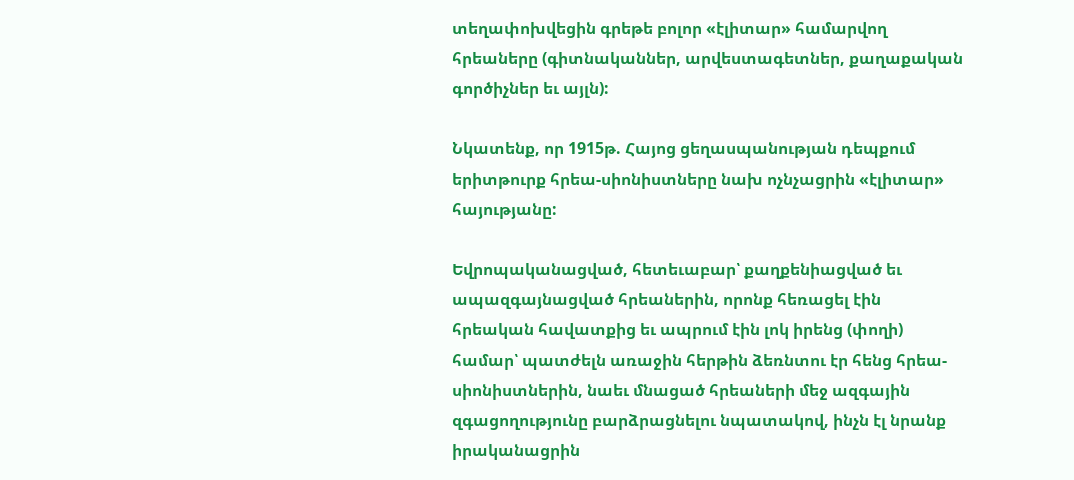տեղափոխվեցին գրեթե բոլոր «էլիտար» համարվող հրեաները (գիտնականներ, արվեստագետներ, քաղաքական գործիչներ եւ այլն):

Նկատենք, որ 1915թ. Հայոց ցեղասպանության դեպքում երիտթուրք հրեա-սիոնիստները նախ ոչնչացրին «էլիտար» հայությանը:

Եվրոպականացված, հետեւաբար՝ քաղքենիացված եւ ապազգայնացված հրեաներին, որոնք հեռացել էին հրեական հավատքից եւ ապրում էին լոկ իրենց (փողի) համար՝ պատժելն առաջին հերթին ձեռնտու էր հենց հրեա-սիոնիստներին, նաեւ մնացած հրեաների մեջ ազգային զգացողությունը բարձրացնելու նպատակով, ինչն էլ նրանք իրականացրին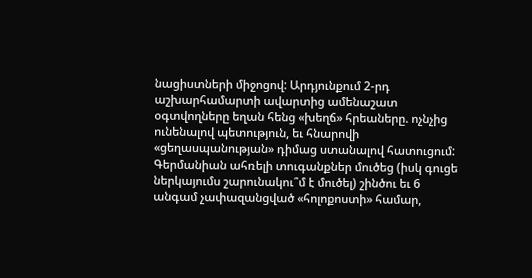նացիստների միջոցով: Արդյունքում 2-րդ աշխարհամարտի ավարտից ամենաշատ օգտվողները եղան հենց «խեղճ» հրեաները. ոչնչից ունենալով պետություն, եւ հնարովի «ցեղասպանության» դիմաց ստանալով հատուցում: Գերմանիան ահռելի տուգանքներ մուծեց (իսկ գուցե ներկայումս շարունակու՞մ է մուծել) շինծու եւ 6 անգամ չափազանցված «հոլոքոստի» համար,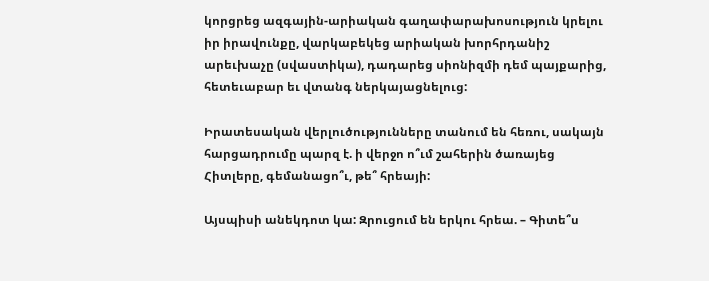կորցրեց ազգային-արիական գաղափարախոսություն կրելու իր իրավունքը, վարկաբեկեց արիական խորհրդանիշ արեւխաչը (սվաստիկա), դադարեց սիոնիզմի դեմ պայքարից, հետեւաբար եւ վտանգ ներկայացնելուց:

Իրատեսական վերլուծությունները տանում են հեռու, սակայն հարցադրումը պարզ է. ի վերջո ո՞ւմ շահերին ծառայեց Հիտլերը, գեմանացո՞ւ, թե՞ հրեայի:

Այսպիսի անեկդոտ կա: Զրուցում են երկու հրեա. – Գիտե՞ս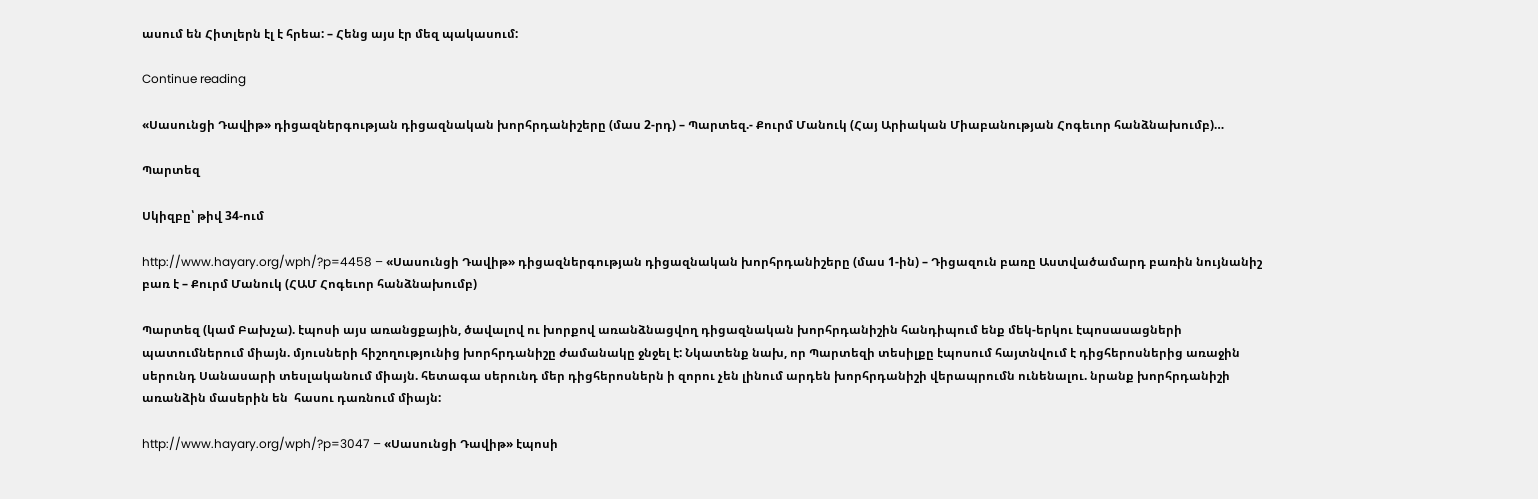ասում են Հիտլերն էլ է հրեա: – Հենց այս էր մեզ պակասում:

Continue reading

«Սասունցի Դավիթ» դիցազներգության դիցազնական խորհրդանիշերը (մաս 2-րդ) – Պարտեզ.- Քուրմ Մանուկ (Հայ Արիական Միաբանության Հոգեւոր հանձնախումբ)…

Պարտեզ

Սկիզբը՝ թիվ 34-ում

http://www.hayary.org/wph/?p=4458 – «Սասունցի Դավիթ» դիցազներգության դիցազնական խորհրդանիշերը (մաս 1-ին) – Դիցազուն բառը Աստվածամարդ բառին նույնանիշ բառ է – Քուրմ Մանուկ (ՀԱՄ Հոգեւոր հանձնախումբ)

Պարտեզ (կամ Բախչա). էպոսի այս առանցքային, ծավալով ու խորքով առանձնացվող դիցազնական խորհրդանիշին հանդիպում ենք մեկ-երկու էպոսասացների պատումներում միայն. մյուսների հիշողությունից խորհրդանիշը ժամանակը ջնջել է: Նկատենք նախ, որ Պարտեզի տեսիլքը էպոսում հայտնվում է դիցհերոսներից առաջին սերունդ Սանասարի տեսլականում միայն. հետագա սերունդ մեր դիցհերոսներն ի զորու չեն լինում արդեն խորհրդանիշի վերապրումն ունենալու. նրանք խորհրդանիշի առանձին մասերին են  հասու դառնում միայն:

http://www.hayary.org/wph/?p=3047 – «Սասունցի Դավիթ» էպոսի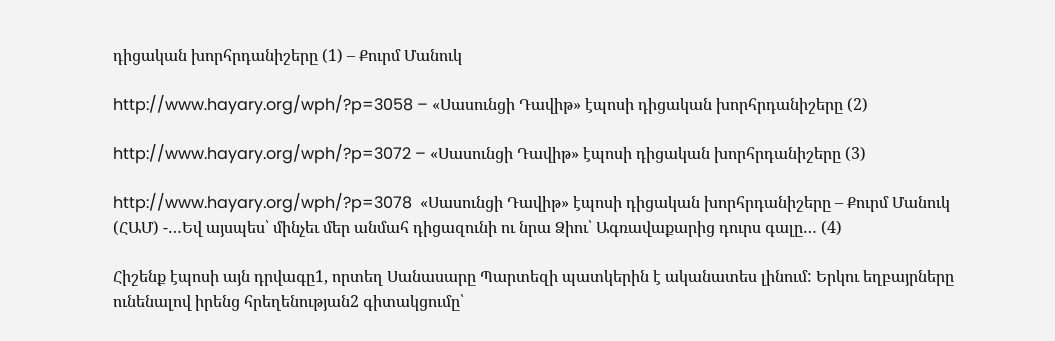դիցական խորհրդանիշերը (1) – Քուրմ Մանուկ

http://www.hayary.org/wph/?p=3058 – «Սասունցի Դավիթ» էպոսի դիցական խորհրդանիշերը (2)

http://www.hayary.org/wph/?p=3072 – «Սասունցի Դավիթ» էպոսի դիցական խորհրդանիշերը (3)

http://www.hayary.org/wph/?p=3078  «Սասունցի Դավիթ» էպոսի դիցական խորհրդանիշերը – Քուրմ Մանուկ (ՀԱՄ) -…Եվ այսպես՝ մինչեւ մեր անմահ դիցազունի ու նրա Ձիու՝ Ագռավաքարից դուրս գալը… (4)

Հիշենք էպոսի այն դրվագը1, որտեղ Սանասարը Պարտեզի պատկերին է ականատես լինում: Երկու եղբայրները ունենալով իրենց հրեղենության2 գիտակցումը՝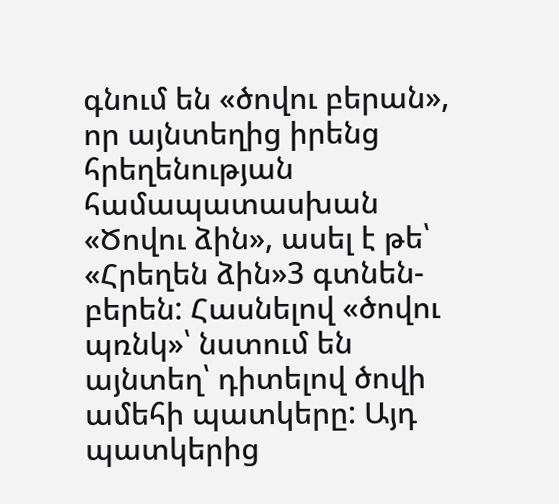գնում են «ծովու բերան», որ այնտեղից իրենց հրեղենության համապատասխան «Ծովու ձին», ասել է թե՝ «Հրեղեն ձին»3 գտնեն-բերեն: Հասնելով «ծովու պռնկ»՝ նստում են այնտեղ՝ դիտելով ծովի ամեհի պատկերը: Այդ պատկերից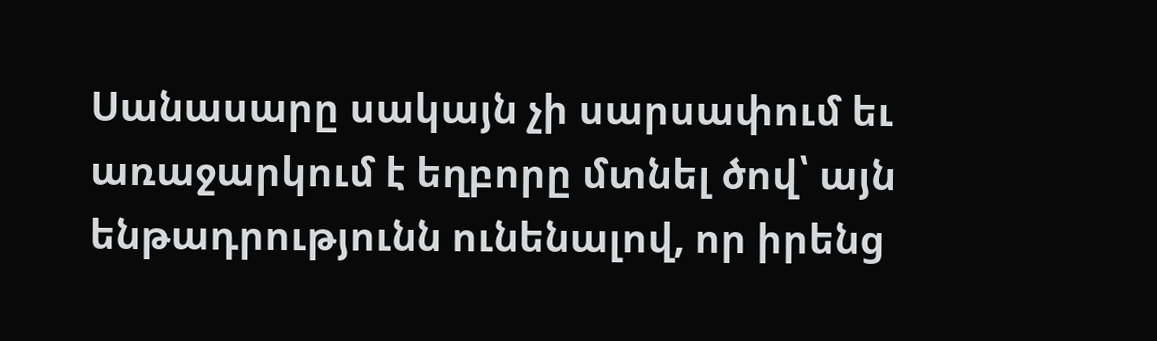Սանասարը սակայն չի սարսափում եւ առաջարկում է եղբորը մտնել ծով՝ այն ենթադրությունն ունենալով, որ իրենց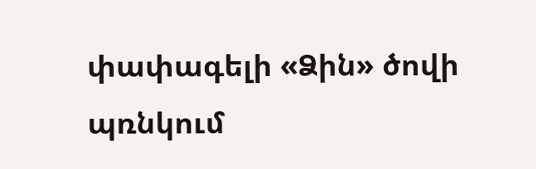փափագելի «Ձին» ծովի պռնկում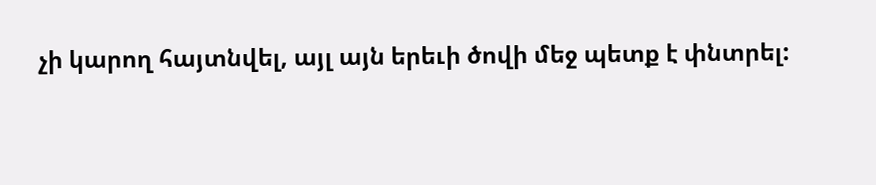չի կարող հայտնվել, այլ այն երեւի ծովի մեջ պետք է փնտրել: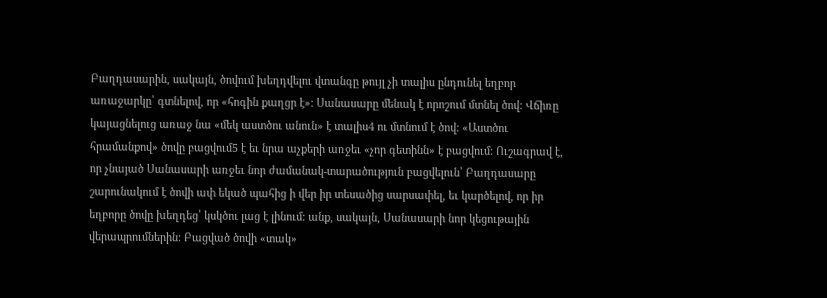Բաղդասարին, սակայն, ծովում խեղդվելու վտանգը թույլ չի տալիս ընդունել եղբոր առաջարկը՝ գտնելով, որ «հոգին քաղցր է»: Սանասարը մենակ է որոշում մտնել ծով: Վճիռը կայացնելուց առաջ նա «մեկ աստծու անուն» է տալիս4 ու մտնում է ծով: «Աստծու հրամանքով» ծովը բացվում5 է եւ նրա աչքերի առջեւ «չոր գետինն» է բացվում: Ուշագրավ է, որ չնայած Սանասարի առջեւ նոր ժամանակ-տարածություն բացվելուն՝ Բաղդասարը շարունակում է ծովի ափ եկած պահից ի վեր իր տեսածից սարսափել, եւ կարծելով, որ իր եղբորը ծովը խեղդեց՝ կսկծու լաց է լինում: անք, սակայն, Սանասարի նոր կեցութային վերապրումներին: Բացված ծովի «տակ»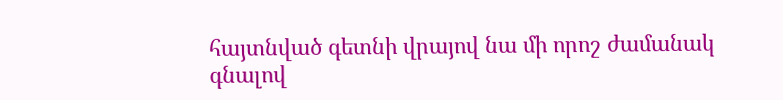հայտնված գետնի վրայով նա մի որոշ ժամանակ գնալով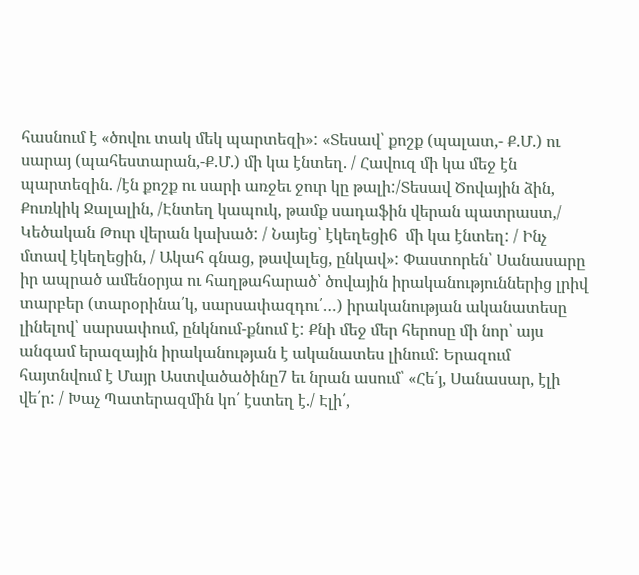հասնում է «ծովու տակ մեկ պարտեզի»: «Տեսավ՝ քոշք (պալատ,- Ք.Մ.) ու սարայ (պահեստարան,-Ք.Մ.) մի կա էնտեղ. / Հավուզ մի կա մեջ էն պարտեզին. /էն քոշք ու սարի առջեւ ջուր կը թալի:/Տեսավ Ծովային ձին, Քուռկիկ Ջալալին, /Էնտեղ կապուկ, թամք սադաֆին վերան պատրաստ,/ Կեծական Թուր վերան կախած: / Նայեց՝ էկեղեցի6  մի կա էնտեղ: / Ինչ մտավ էկեղեցին, / Ակահ գնաց, թավալեց, ընկավ»: Փաստորեն՝ Սանասարը իր ապրած ամենօրյա ու հաղթահարած՝ ծովային իրականություններից լրիվ տարբեր (տարօրինա՛կ, սարսափազդու՛…) իրականության ականատեսը լինելով՝ սարսափում, ընկնում-քնում է: Քնի մեջ մեր հերոսը մի նոր՝ այս անգամ երազային իրականության է ականատես լինում: Երազում հայտնվում է Մայր Աստվածածինը7 եւ նրան ասում՝ «Հե՛յ, Սանասար, էլի վե՛ր: / Խաչ Պատերազմին կո՛ էստեղ է./ Էլի՛,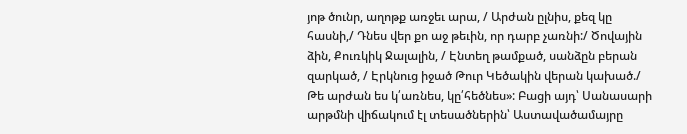յոթ ծունր, աղոթք առջեւ արա, / Արժան ըլնիս, քեզ կը հասնի,/ Դնես վեր քո աջ թեւին, որ դարբ չառնի:/ Ծովային ձին, Քուռկիկ Ջալալին, / Էնտեղ թամքած, սանձըն բերան զարկած, / Էրկնուց իջած Թուր Կեծակին վերան կախած./ Թե արժան ես կ՛առնես, կը՛հեծնես»: Բացի այդ՝ Սանասարի արթմնի վիճակում էլ տեսածներին՝ Աստավածամայրը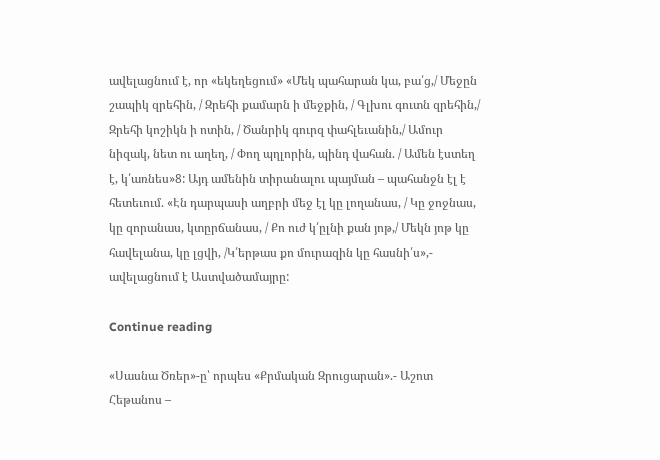ավելացնում է, որ «եկեղեցում» «Մեկ պահարան կա, բա՛ց,/ Մեջըն շապիկ զրեհին, / Զրեհի քամարն ի մեջքին, / Գլխու գուտն զրեհին,/ Զրեհի կոշիկն ի ոտին, / Ծանրիկ գուրզ փահլեւանին,/ Ամուր նիզակ, նետ ու աղեղ, / Փող պղլորին, պինդ վահան. / Ամեն էստեղ է, կ՛առնես»8: Այդ ամենին տիրանալու պայման – պահանջն էլ է հետեւում. «Էն դարպասի աղբրի մեջ էլ կը լողանաս, / Կը ջոջնաս, կը զորանաս, կտըրճանաս, / Քո ուժ կ՛ըլնի քան յոթ,/ Մեկն յոթ կը հավելանա, կը լցվի, /Կ՛երթաս քո մուրազին կը հասնի՛ս»,- ավելացնում է Աստվածամայրը:

Continue reading

«Սասնա Ծռեր»-ը՝ որպես «Քրմական Զրուցարան».- Աշոտ Հեթանոս –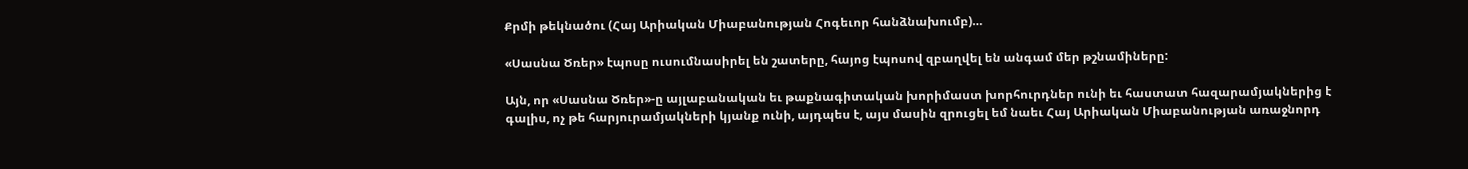Քրմի թեկնածու (Հայ Արիական Միաբանության Հոգեւոր հանձնախումբ)…

«Սասնա Ծռեր» էպոսը ուսումնասիրել են շատերը, հայոց էպոսով զբաղվել են անգամ մեր թշնամիները:

Այն, որ «Սասնա Ծռեր»-ը այլաբանական եւ թաքնագիտական խորիմաստ խորհուրդներ ունի եւ հաստատ հազարամյակներից է գալիս, ոչ թե հարյուրամյակների կյանք ունի, այդպես է, այս մասին զրուցել եմ նաեւ Հայ Արիական Միաբանության առաջնորդ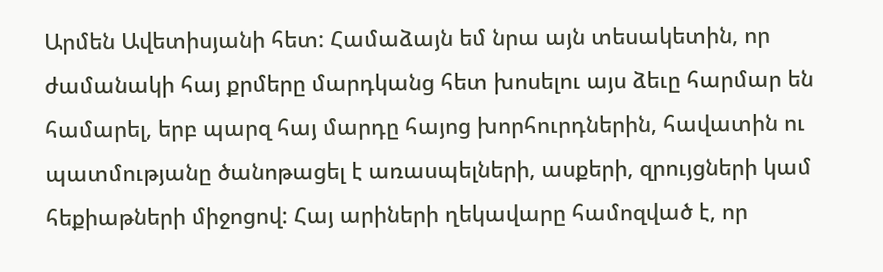Արմեն Ավետիսյանի հետ: Համաձայն եմ նրա այն տեսակետին, որ ժամանակի հայ քրմերը մարդկանց հետ խոսելու այս ձեւը հարմար են համարել, երբ պարզ հայ մարդը հայոց խորհուրդներին, հավատին ու պատմությանը ծանոթացել է առասպելների, ասքերի, զրույցների կամ հեքիաթների միջոցով: Հայ արիների ղեկավարը համոզված է, որ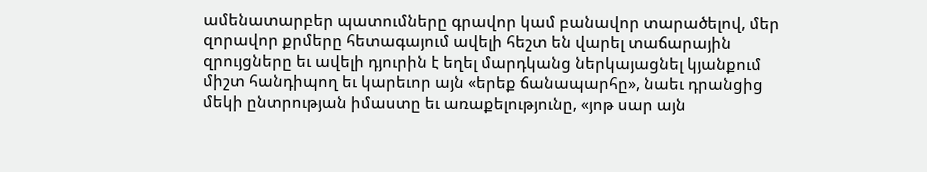ամենատարբեր պատումները գրավոր կամ բանավոր տարածելով, մեր զորավոր քրմերը հետագայում ավելի հեշտ են վարել տաճարային զրույցները եւ ավելի դյուրին է եղել մարդկանց ներկայացնել կյանքում միշտ հանդիպող եւ կարեւոր այն «երեք ճանապարհը», նաեւ դրանցից մեկի ընտրության իմաստը եւ առաքելությունը, «յոթ սար այն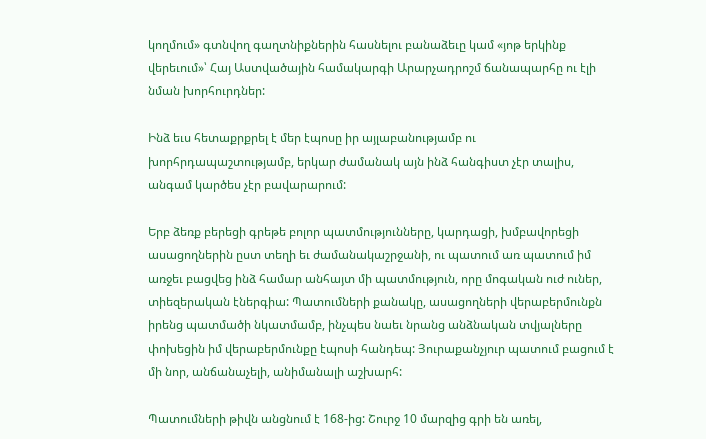կողմում» գտնվող գաղտնիքներին հասնելու բանաձեւը կամ «յոթ երկինք վերեւում»՝ Հայ Աստվածային համակարգի Արարչադրոշմ ճանապարհը ու էլի նման խորհուրդներ:

Ինձ եւս հետաքրքրել է մեր էպոսը իր այլաբանությամբ ու խորհրդապաշտությամբ, երկար ժամանակ այն ինձ հանգիստ չէր տալիս, անգամ կարծես չէր բավարարում:

Երբ ձեռք բերեցի գրեթե բոլոր պատմությունները, կարդացի, խմբավորեցի ասացողներին ըստ տեղի եւ ժամանակաշրջանի, ու պատում առ պատում իմ առջեւ բացվեց ինձ համար անհայտ մի պատմություն, որը մոգական ուժ ուներ, տիեզերական էներգիա: Պատումների քանակը, ասացողների վերաբերմունքն իրենց պատմածի նկատմամբ, ինչպես նաեւ նրանց անձնական տվյալները փոխեցին իմ վերաբերմունքը էպոսի հանդեպ: Յուրաքանչյուր պատում բացում է մի նոր, անճանաչելի, անիմանալի աշխարհ:

Պատումների թիվն անցնում է 168-ից: Շուրջ 10 մարզից գրի են առել,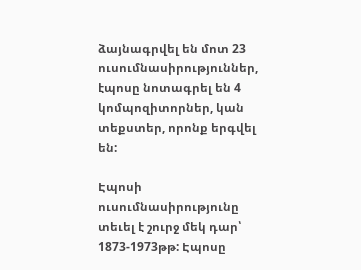ձայնագրվել են մոտ 23 ուսումնասիրություններ, էպոսը նոտագրել են 4 կոմպոզիտորներ, կան տեքստեր, որոնք երգվել են:

Էպոսի ուսումնասիրությունը տեւել է շուրջ մեկ դար՝ 1873-1973թթ: Էպոսը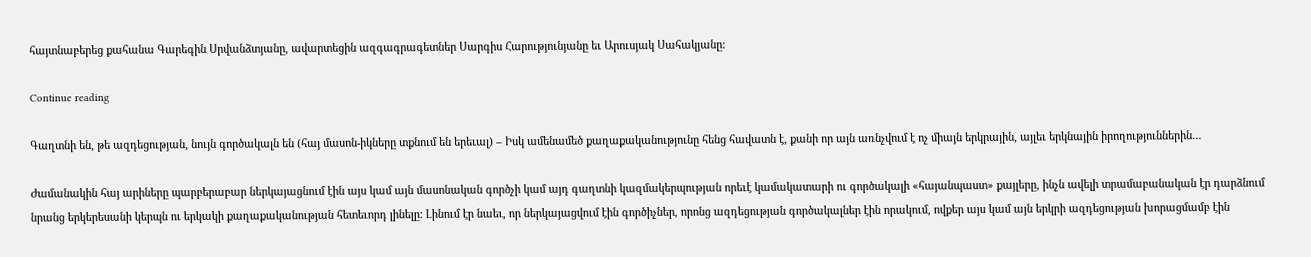հայտնաբերեց քահանա Գարեգին Սրվանձտյանը, ավարտեցին ազգագրագետներ Սարգիս Հարությունյանը եւ Արուսյակ Սահակյանը:

Continue reading

Գաղտնի են, թե ազդեցության, նույն գործակալն են (հայ մասոն-իկները տքնում են երեւալ) – Իսկ ամենամեծ քաղաքականությունը հենց հավատն է, քանի որ այն առնչվում է ոչ միայն երկրային, այլեւ երկնային իրողություններին…

Ժամանակին հայ արիները պարբերաբար ներկայացնում էին այս կամ այն մասոնական գործչի կամ այդ գաղտնի կազմակերպության որեւէ կամակատարի ու գործակալի «հայանպաստ» քայլերը, ինչն ավելի տրամաբանական էր դարձնում նրանց երկերեսանի կերպն ու երկակի քաղաքականության հետեւորդ լինելը: Լինում էր նաեւ, որ ներկայացվում էին գործիչներ, որոնց ազդեցության գործակալներ էին որակում, ովքեր այս կամ այն երկրի ազդեցության խորացմամբ էին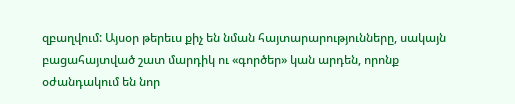զբաղվում: Այսօր թերեւս քիչ են նման հայտարարությունները, սակայն բացահայտված շատ մարդիկ ու «գործեր» կան արդեն, որոնք  օժանդակում են նոր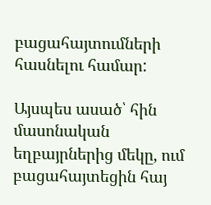բացահայտումների հասնելու համար:

Այսպես ասած՝ հին մասոնական եղբայրներից մեկը, ում բացահայտեցին հայ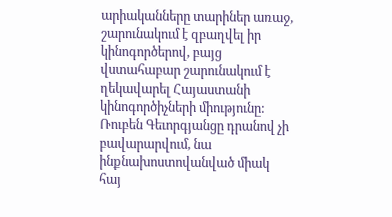արիականները տարիներ առաջ, շարունակում է զբաղվել իր կինոգործերով, բայց վստահաբար շարունակում է ղեկավարել Հայաստանի կինոգործիչների միությունը: Ռուբեն Գեւորգյանցը դրանով չի բավարարվում, նա ինքնախոստովանված միակ հայ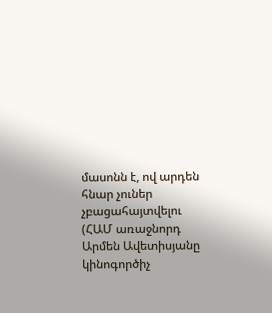մասոնն է, ով արդեն հնար չուներ չբացահայտվելու (ՀԱՄ առաջնորդ Արմեն Ավետիսյանը կինոգործիչ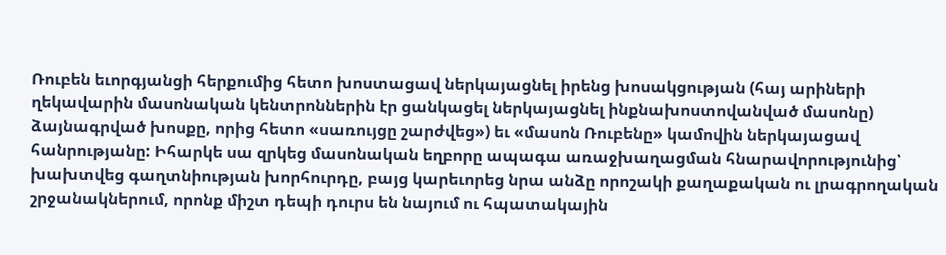Ռուբեն եւորգյանցի հերքումից հետո խոստացավ ներկայացնել իրենց խոսակցության (հայ արիների ղեկավարին մասոնական կենտրոններին էր ցանկացել ներկայացնել ինքնախոստովանված մասոնը) ձայնագրված խոսքը, որից հետո «սառույցը շարժվեց») եւ «մասոն Ռուբենը» կամովին ներկայացավ հանրությանը: Իհարկե սա զրկեց մասոնական եղբորը ապագա առաջխաղացման հնարավորությունից՝ խախտվեց գաղտնիության խորհուրդը, բայց կարեւորեց նրա անձը որոշակի քաղաքական ու լրագրողական շրջանակներում, որոնք միշտ դեպի դուրս են նայում ու հպատակային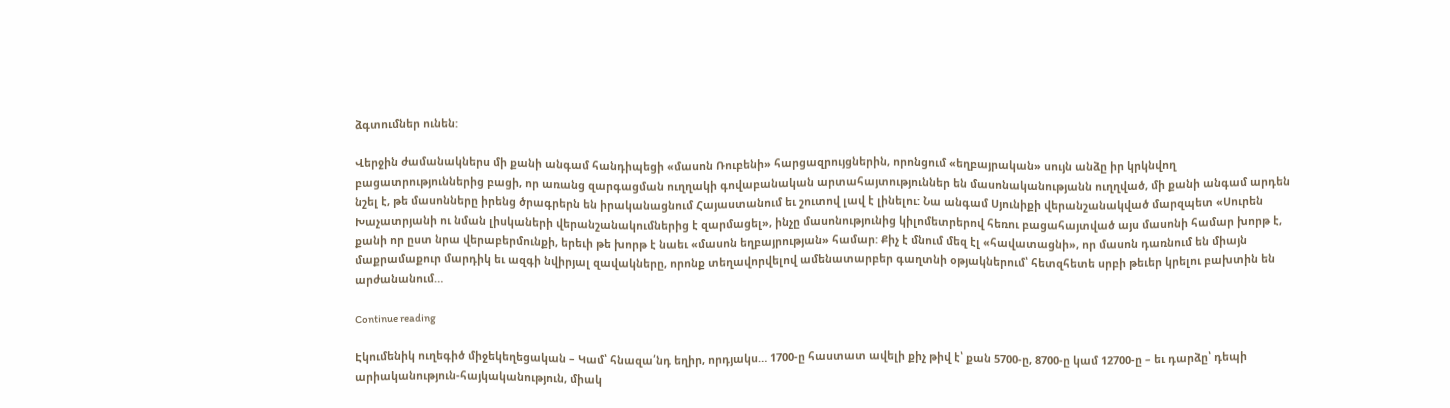ձգտումներ ունեն:

Վերջին ժամանակներս մի քանի անգամ հանդիպեցի «մասոն Ռուբենի» հարցազրույցներին, որոնցում «եղբայրական» սույն անձը իր կրկնվող բացատրություններից բացի, որ առանց զարգացման ուղղակի գովաբանական արտահայտություններ են մասոնականությանն ուղղված, մի քանի անգամ արդեն նշել է, թե մասոնները իրենց ծրագրերն են իրականացնում Հայաստանում եւ շուտով լավ է լինելու: Նա անգամ Սյունիքի վերանշանակված մարզպետ «Սուրեն Խաչատրյանի ու նման լիսկաների վերանշանակումներից է զարմացել», ինչը մասոնությունից կիլոմետրերով հեռու բացահայտված այս մասոնի համար խորթ է, քանի որ ըստ նրա վերաբերմունքի, երեւի թե խորթ է նաեւ «մասոն եղբայրության» համար: Քիչ է մնում մեզ էլ «հավատացնի», որ մասոն դառնում են միայն մաքրամաքուր մարդիկ եւ ազգի նվիրյալ զավակները, որոնք տեղավորվելով ամենատարբեր գաղտնի օթյակներում՝ հետզհետե սրբի թեւեր կրելու բախտին են արժանանում…

Continue reading

Էկումենիկ ուղեգիծ միջեկեղեցական – Կամ՝ հնազա՛նդ եղիր, որդյակս… 1700-ը հաստատ ավելի քիչ թիվ է՝ քան 5700-ը, 8700-ը կամ 12700-ը – եւ դարձը՝ դեպի արիականություն-հայկականություն, միակ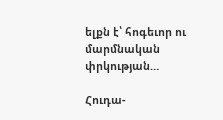ելքն է՝ հոգեւոր ու մարմնական փրկության…

Հուդա-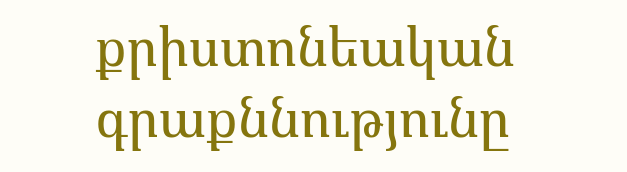քրիստոնեական գրաքննությունը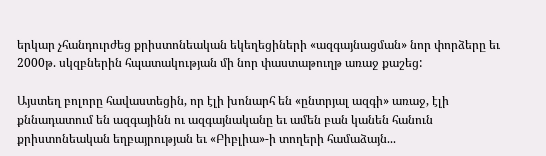երկար չհանդուրժեց քրիստոնեական եկեղեցիների «ազգայնացման» նոր փորձերը եւ 2000թ. սկզբներին հպատակության մի նոր փաստաթուղթ առաջ քաշեց:

Այստեղ բոլորը հավաստեցին, որ էլի խոնարհ են «ընտրյալ ազգի» առաջ, էլի քննադատում են ազգայինն ու ազգայնականը եւ ամեն բան կանեն հանուն քրիստոնեական եղբայրության եւ «Բիբլիա»-ի տողերի համաձայն...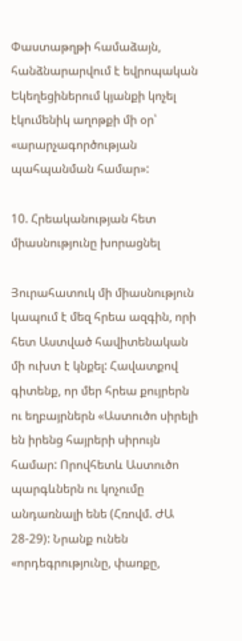Փաստաթղթի համաձայն, հանձնարարվում է եվրոպական Եկեղեցիներում կյանքի կոչել էկումենիկ աղոթքի մի օր՝ «արարչագործության պահպանման համար»:

10. Հրեականության հետ միասնությունը խորացնել

Յուրահատուկ մի միասնություն կապում է մեզ հրեա ազգին, որի հետ Աստված հավիտենական մի ուխտ է կնքել: Հավատքով գիտենք, որ մեր հրեա քույրերն ու եղբայրներն «Աստուծո սիրելի են իրենց հայրերի սիրույն համար: Որովհետև Աստուծո պարգևներն ու կոչումը անդառնալի ենե (Հռովմ. ԺԱ 28-29): Նրանք ունեն «որդեգրությունը, փառքը,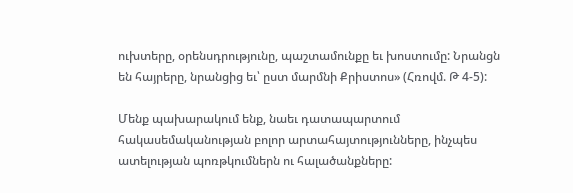ուխտերը, օրենսդրությունը, պաշտամունքը եւ խոստումը: Նրանցն են հայրերը, նրանցից եւ՝ ըստ մարմնի Քրիստոս» (Հռովմ. Թ 4-5):

Մենք պախարակում ենք, նաեւ դատապարտում հակասեմականության բոլոր արտահայտությունները, ինչպես ատելության պոռթկումներն ու հալածանքները: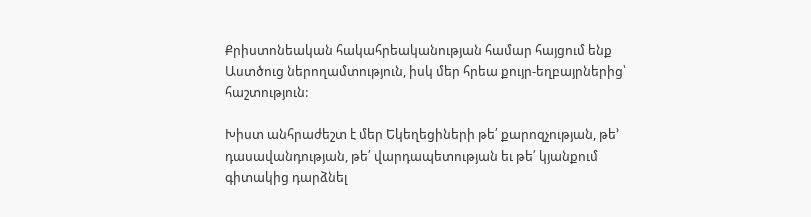Քրիստոնեական հակահրեականության համար հայցում ենք Աստծուց ներողամտություն, իսկ մեր հրեա քույր-եղբայրներից՝ հաշտություն:

Խիստ անհրաժեշտ է մեր Եկեղեցիների թե՛ քարոզչության, թե’ դասավանդության, թե՛ վարդապետության եւ թե՛ կյանքում գիտակից դարձնել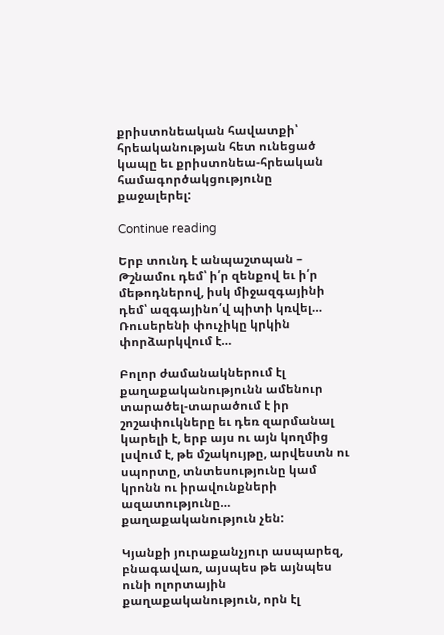քրիստոնեական հավատքի՝ հրեականության հետ ունեցած կապը եւ քրիստոնեա-հրեական համագործակցությունը քաջալերել:

Continue reading

Երբ տունդ է անպաշտպան – Թշնամու դեմ՝ ի՛ր զենքով եւ ի՛ր մեթոդներով, իսկ միջազգայինի դեմ՝ ազգայինո՛վ պիտի կռվել… Ռուսերենի փուչիկը կրկին փորձարկվում է…

Բոլոր ժամանակներում էլ քաղաքականությունն ամենուր տարածել-տարածում է իր շոշափուկները եւ դեռ զարմանալ կարելի է, երբ այս ու այն կողմից լսվում է, թե մշակույթը, արվեստն ու սպորտը, տնտեսությունը կամ կրոնն ու իրավունքների ազատությունը… քաղաքականություն չեն:

Կյանքի յուրաքանչյուր ասպարեզ, բնագավառ, այսպես թե այնպես ունի ոլորտային քաղաքականություն, որն էլ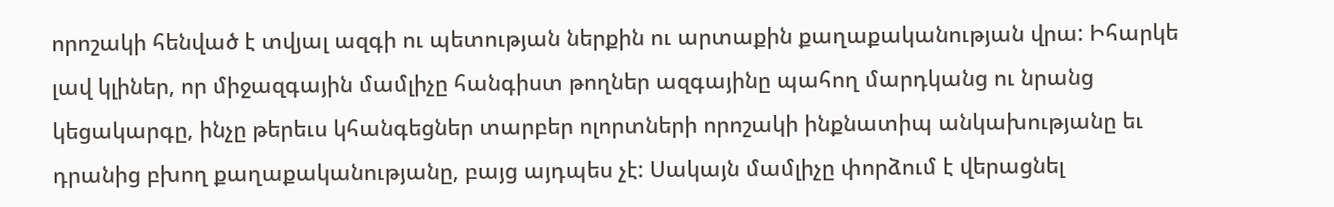որոշակի հենված է տվյալ ազգի ու պետության ներքին ու արտաքին քաղաքականության վրա: Իհարկե լավ կլիներ, որ միջազգային մամլիչը հանգիստ թողներ ազգայինը պահող մարդկանց ու նրանց կեցակարգը, ինչը թերեւս կհանգեցներ տարբեր ոլորտների որոշակի ինքնատիպ անկախությանը եւ դրանից բխող քաղաքականությանը, բայց այդպես չէ: Սակայն մամլիչը փորձում է վերացնել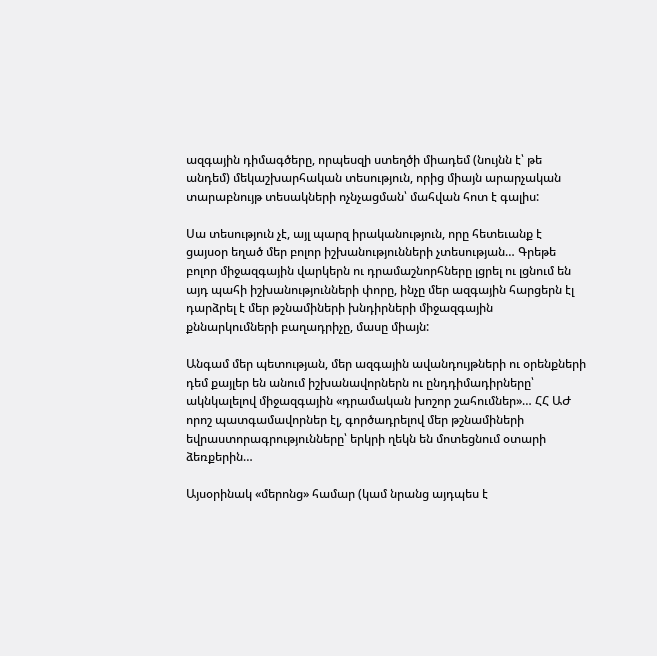ազգային դիմագծերը, որպեսզի ստեղծի միադեմ (նույնն է՝ թե անդեմ) մեկաշխարհական տեսություն, որից միայն արարչական տարաբնույթ տեսակների ոչնչացման՝ մահվան հոտ է գալիս:

Սա տեսություն չէ, այլ պարզ իրականություն, որը հետեւանք է ցայսօր եղած մեր բոլոր իշխանությունների չտեսության… Գրեթե բոլոր միջազգային վարկերն ու դրամաշնորհները լցրել ու լցնում են այդ պահի իշխանությունների փորը, ինչը մեր ազգային հարցերն էլ դարձրել է մեր թշնամիների խնդիրների միջազգային քննարկումների բաղադրիչը, մասը միայն:

Անգամ մեր պետության, մեր ազգային ավանդույթների ու օրենքների դեմ քայլեր են անում իշխանավորներն ու ընդդիմադիրները՝ ակնկալելով միջազգային «դրամական խոշոր շահումներ»… ՀՀ ԱԺ որոշ պատգամավորներ էլ, գործադրելով մեր թշնամիների եվրաստորագրությունները՝ երկրի ղեկն են մոտեցնում օտարի ձեռքերին…

Այսօրինակ «մերոնց» համար (կամ նրանց այդպես է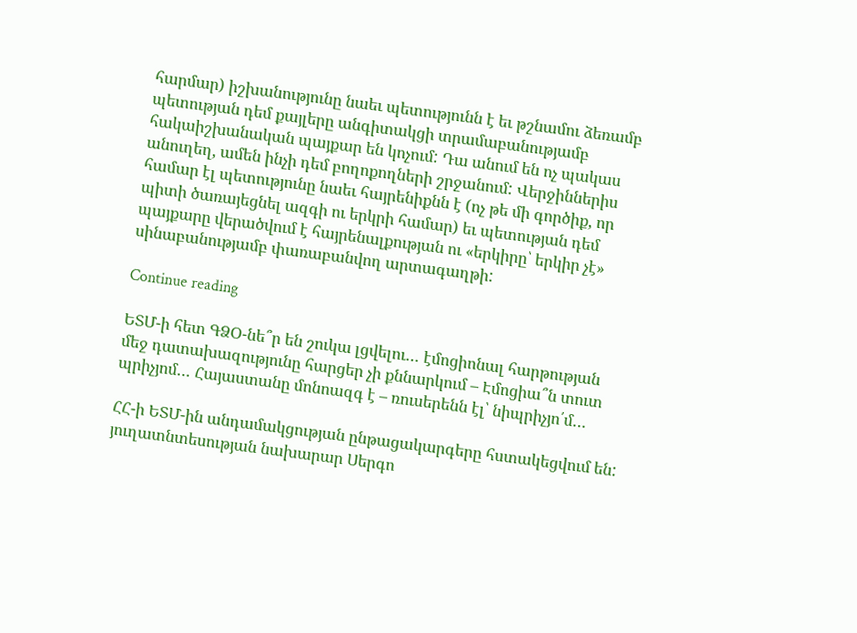հարմար) իշխանությունը նաեւ պետությունն է եւ թշնամու ձեռամբ պետության դեմ քայլերը անգիտակցի տրամաբանությամբ հակաիշխանական պայքար են կոչում: Դա անում են ոչ պակաս անուղեղ, ամեն ինչի դեմ բողոքողների շրջանում: Վերջիններիս համար էլ պետությունը նաեւ հայրենիքնն է (ոչ թե մի գործիք, որ պիտի ծառայեցնել ազգի ու երկրի համար) եւ պետության դեմ պայքարը վերածվում է հայրենալքության ու «երկիրը՝ երկիր չէ» սինաբանությամբ փառաբանվող արտագաղթի:

Continue reading

ԵՏՄ-ի հետ ԳՁՕ-նե՞ր են շուկա լցվելու… էմոցիոնալ հարթության մեջ դատախազությունը հարցեր չի քննարկում – Էմոցիա՞ն տուտ պրիչյոմ… Հայաստանը մոնոազգ է – ռուսերենն էլ՝ նիպրիչյո՛մ…

ՀՀ-ի ԵՏՄ-ին անդամակցության ընթացակարգերը հստակեցվում են: յուղատնտեսության նախարար Սերգո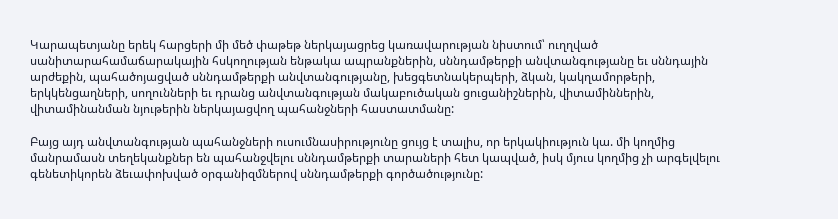Կարապետյանը երեկ հարցերի մի մեծ փաթեթ ներկայացրեց կառավարության նիստում՝ ուղղված սանիտարահամաճարակային հսկողության ենթակա ապրանքներին, սննդամթերքի անվտանգությանը եւ սննդային արժեքին, պահածոյացված սննդամթերքի անվտանգությանը, խեցգետնակերպերի, ձկան, կակղամորթերի, երկկենցաղների, սողունների եւ դրանց անվտանգության մակաբուծական ցուցանիշներին, վիտամիններին, վիտամինանման նյութերին ներկայացվող պահանջների հաստատմանը:

Բայց այդ անվտանգության պահանջների ուսումնասիրությունը ցույց է տալիս, որ երկակիություն կա. մի կողմից մանրամասն տեղեկանքներ են պահանջվելու սննդամթերքի տարաների հետ կապված, իսկ մյուս կողմից չի արգելվելու գենետիկորեն ձեւափոխված օրգանիզմներով սննդամթերքի գործածությունը: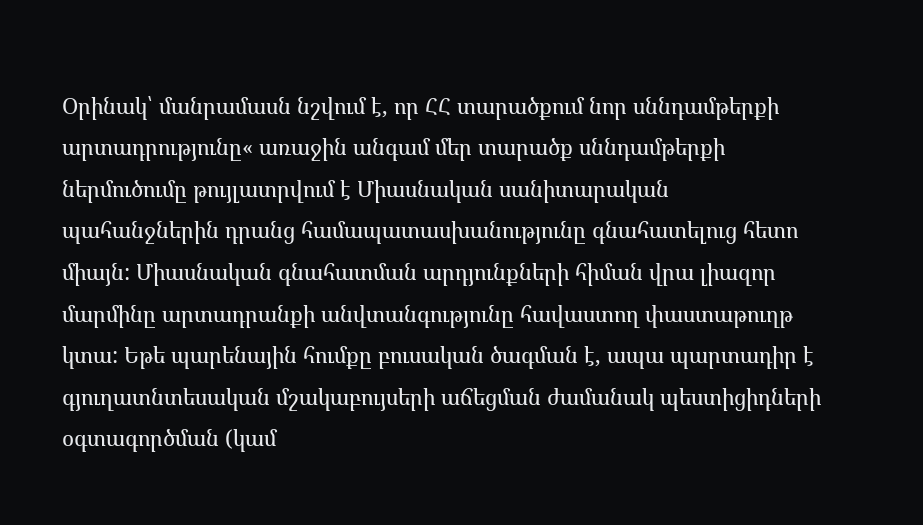Օրինակ՝ մանրամասն նշվում է, որ ՀՀ տարածքում նոր սննդամթերքի արտադրությունը« առաջին անգամ մեր տարածք սննդամթերքի ներմուծումը թույլատրվում է Միասնական սանիտարական պահանջներին դրանց համապատասխանությունը գնահատելուց հետո միայն: Միասնական գնահատման արդյունքների հիման վրա լիազոր մարմինը արտադրանքի անվտանգությունը հավաստող փաստաթուղթ կտա: Եթե պարենային հումքը բուսական ծագման է, ապա պարտադիր է գյուղատնտեսական մշակաբույսերի աճեցման ժամանակ պեստիցիդների օգտագործման (կամ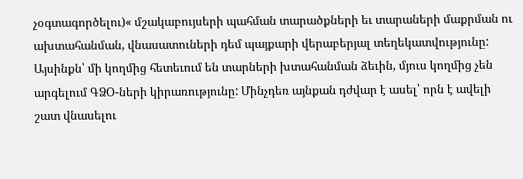չօգտագործելու)« մշակաբույսերի պահման տարածքների եւ տարաների մաքրման ու ախտահանման, վնասատուների դեմ պայքարի վերաբերյալ տեղեկատվությունը: Այսինքն՝ մի կողմից հետեւում են տարների խտահանման ձեւին, մյուս կողմից չեն արգելում ԳՁՕ-ների կիրառությունը: Մինչդեռ այնքան դժվար է ասել՝ որն է ավելի շատ վնասելու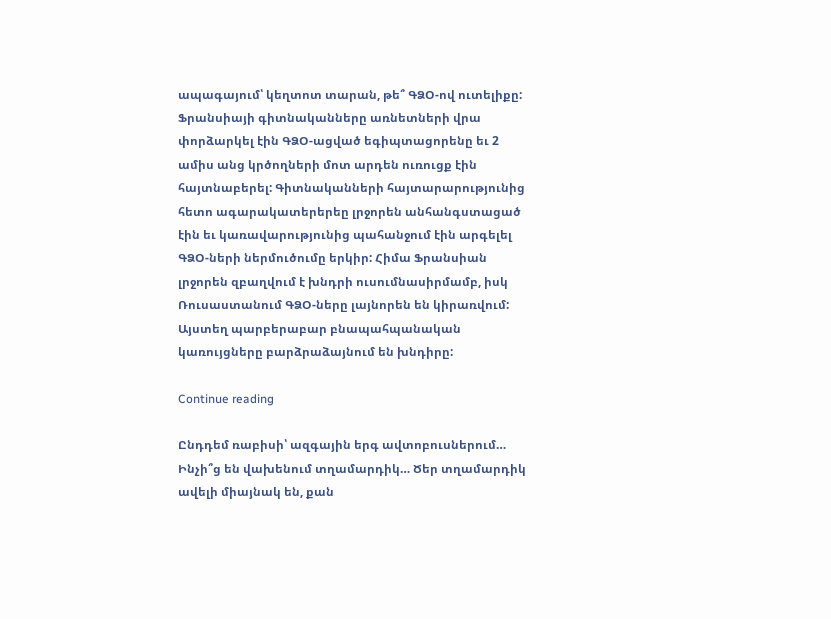ապագայում՝ կեղտոտ տարան, թե՞ ԳՁՕ-ով ուտելիքը: Ֆրանսիայի գիտնականները առնետների վրա փորձարկել էին ԳՁՕ-ացված եգիպտացորենը եւ 2 ամիս անց կրծողների մոտ արդեն ուռուցք էին հայտնաբերել: Գիտնականների հայտարարությունից հետո ագարակատերերեը լրջորեն անհանգստացած էին եւ կառավարությունից պահանջում էին արգելել ԳՁՕ-ների ներմուծումը երկիր: Հիմա Ֆրանսիան լրջորեն զբաղվում է խնդրի ուսումնասիրմամբ, իսկ Ռուսաստանում ԳՁՕ-ները լայնորեն են կիրառվում: Այստեղ պարբերաբար բնապահպանական կառույցները բարձրաձայնում են խնդիրը:

Continue reading

Ընդդեմ ռաբիսի՝ ազգային երգ ավտոբուսներում… Ինչի՞ց են վախենում տղամարդիկ… Ծեր տղամարդիկ ավելի միայնակ են, քան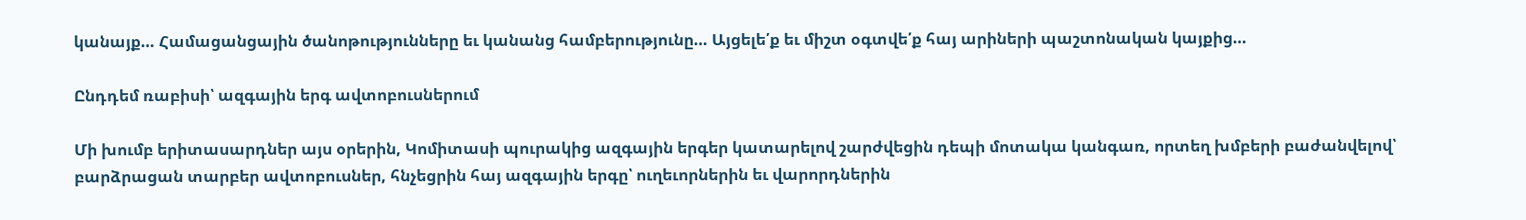կանայք… Համացանցային ծանոթությունները եւ կանանց համբերությունը… Այցելե՛ք եւ միշտ օգտվե՛ք հայ արիների պաշտոնական կայքից…

Ընդդեմ ռաբիսի՝ ազգային երգ ավտոբուսներում

Մի խումբ երիտասարդներ այս օրերին, Կոմիտասի պուրակից ազգային երգեր կատարելով շարժվեցին դեպի մոտակա կանգառ, որտեղ խմբերի բաժանվելով՝ բարձրացան տարբեր ավտոբուսներ, հնչեցրին հայ ազգային երգը՝ ուղեւորներին եւ վարորդներին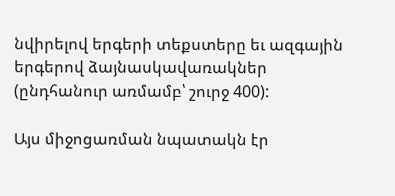նվիրելով երգերի տեքստերը եւ ազգային երգերով ձայնասկավառակներ (ընդհանուր առմամբ՝ շուրջ 400):

Այս միջոցառման նպատակն էր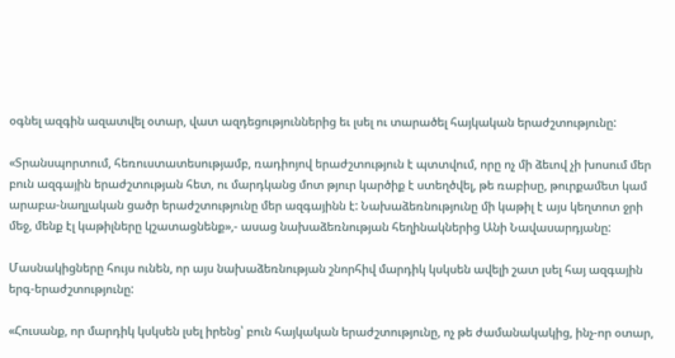օգնել ազգին ազատվել օտար, վատ ազդեցություններից եւ լսել ու տարածել հայկական երաժշտությունը:

«Տրանսպորտում, հեռուստատեսությամբ, ռադիոյով երաժշտություն է պտտվում, որը ոչ մի ձեւով չի խոսում մեր բուն ազգային երաժշտության հետ, ու մարդկանց մոտ թյուր կարծիք է ստեղծվել, թե ռաբիսը, թուրքամետ կամ արաբա-նաղլական ցածր երաժշտությունը մեր ազգայինն է: Նախաձեռնությունը մի կաթիլ է այս կեղտոտ ջրի մեջ, մենք էլ կաթիլները կշատացնենք»,- ասաց նախաձեռնության հեղինակներից Անի Նավասարդյանը:

Մասնակիցները հույս ունեն, որ այս նախաձեռնության շնորհիվ մարդիկ կսկսեն ավելի շատ լսել հայ ազգային երգ-երաժշտությունը:

«Հուսանք, որ մարդիկ կսկսեն լսել իրենց՝ բուն հայկական երաժշտությունը, ոչ թե ժամանակակից, ինչ-որ օտար,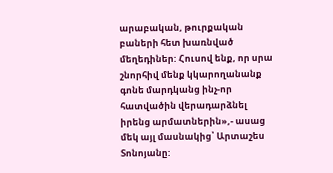արաբական, թուրքական բաների հետ խառնված մեղեդիներ: Հուսով ենք, որ սրա շնորհիվ մենք կկարողանանք գոնե մարդկանց ինչ-որ հատվածին վերադարձնել իրենց արմատներին»,- ասաց մեկ այլ մասնակից՝ Արտաշես Տոնոյանը: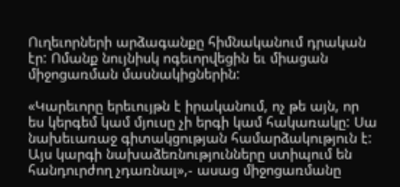Ուղեւորների արձագանքը հիմնականում դրական էր: Ոմանք նույնիսկ ոգեւորվեցին եւ միացան միջոցառման մասնակիցներին:

«Կարեւորը երեւույթն է իրականում, ոչ թե այն, որ ես կերգեմ կամ մյուսը չի երգի կամ հակառակը: Սա նախեւառաջ գիտակցության համարձակություն է: Այս կարգի նախաձեռնությունները ստիպում են հանդուրժող չդառնալ»,- ասաց միջոցառմանը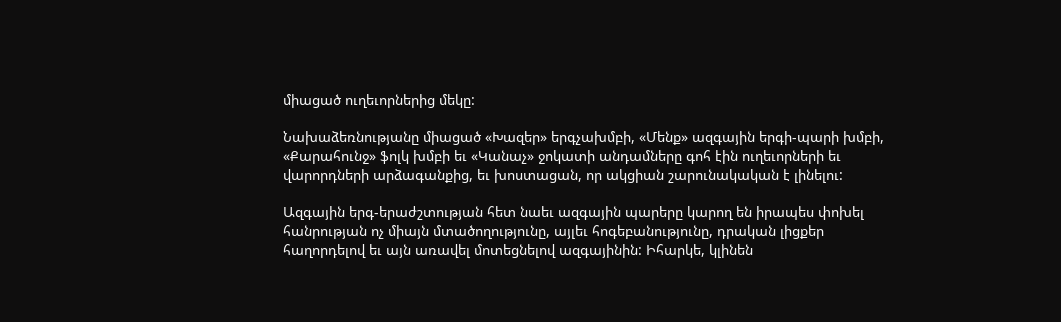միացած ուղեւորներից մեկը:

Նախաձեռնությանը միացած «Խազեր» երգչախմբի, «Մենք» ազգային երգի-պարի խմբի, «Քարահունջ» ֆոլկ խմբի եւ «Կանաչ» ջոկատի անդամները գոհ էին ուղեւորների եւ վարորդների արձագանքից, եւ խոստացան, որ ակցիան շարունակական է լինելու:

Ազգային երգ-երաժշտության հետ նաեւ ազգային պարերը կարող են իրապես փոխել հանրության ոչ միայն մտածողությունը, այլեւ հոգեբանությունը, դրական լիցքեր հաղորդելով եւ այն առավել մոտեցնելով ազգայինին: Իհարկե, կլինեն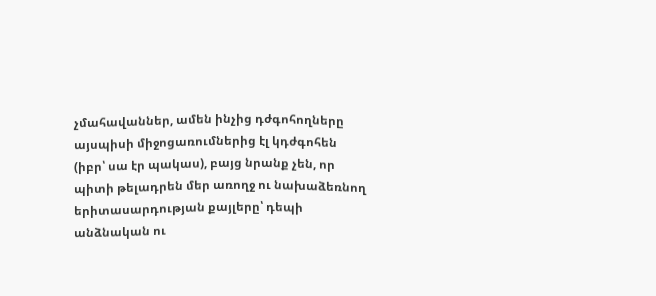չմահավաններ, ամեն ինչից դժգոհողները այսպիսի միջոցառումներից էլ կդժգոհեն (իբր՝ սա էր պակաս), բայց նրանք չեն, որ պիտի թելադրեն մեր առողջ ու նախաձեռնող երիտասարդության քայլերը՝ դեպի անձնական ու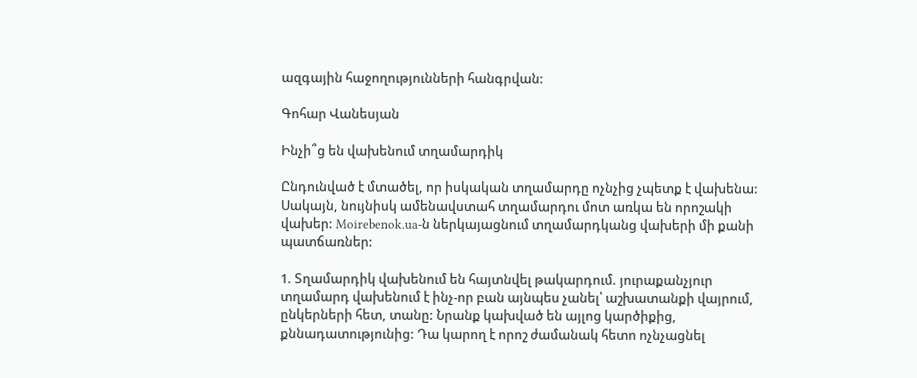ազգային հաջողությունների հանգրվան:

Գոհար Վանեսյան

Ինչի՞ց են վախենում տղամարդիկ

Ընդունված է մտածել, որ իսկական տղամարդը ոչնչից չպետք է վախենա: Սակայն, նույնիսկ ամենավստահ տղամարդու մոտ առկա են որոշակի վախեր: Moirebenok.ua-ն ներկայացնում տղամարդկանց վախերի մի քանի պատճառներ:

1. Տղամարդիկ վախենում են հայտնվել թակարդում. յուրաքանչյուր տղամարդ վախենում է ինչ-որ բան այնպես չանել՝ աշխատանքի վայրում, ընկերների հետ, տանը: Նրանք կախված են այլոց կարծիքից, քննադատությունից: Դա կարող է որոշ ժամանակ հետո ոչնչացնել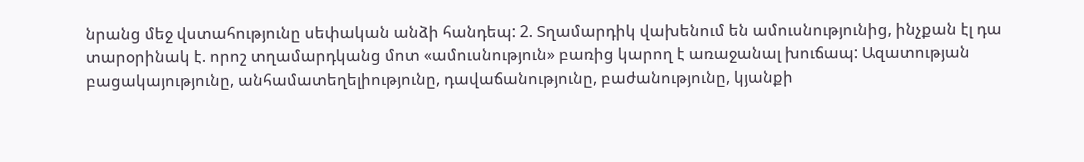նրանց մեջ վստահությունը սեփական անձի հանդեպ: 2. Տղամարդիկ վախենում են ամուսնությունից, ինչքան էլ դա տարօրինակ է. որոշ տղամարդկանց մոտ «ամուսնություն» բառից կարող է առաջանալ խուճապ: Ազատության բացակայությունը, անհամատեղելիությունը, դավաճանությունը, բաժանությունը, կյանքի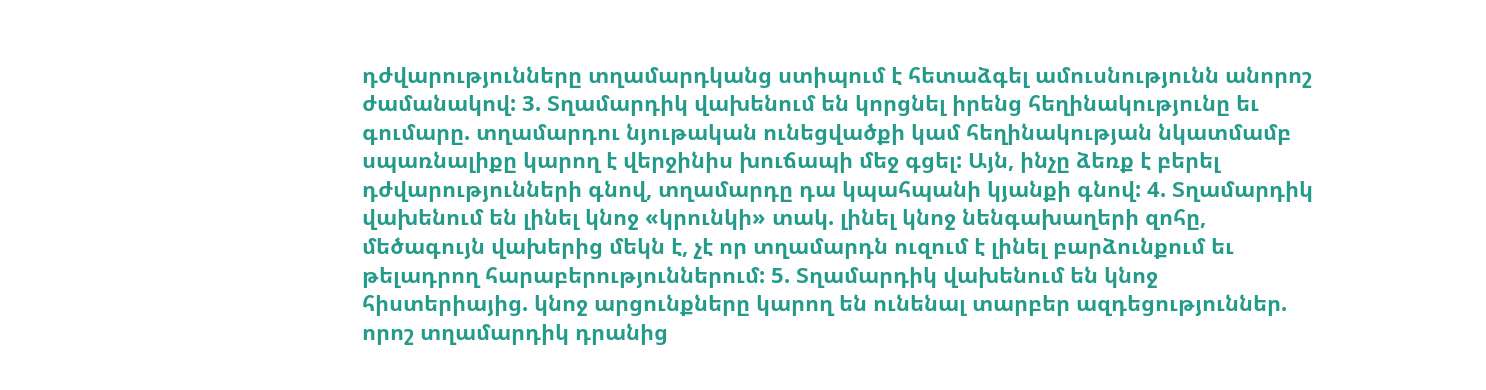դժվարությունները տղամարդկանց ստիպում է հետաձգել ամուսնությունն անորոշ ժամանակով: 3. Տղամարդիկ վախենում են կորցնել իրենց հեղինակությունը եւ գումարը. տղամարդու նյութական ունեցվածքի կամ հեղինակության նկատմամբ սպառնալիքը կարող է վերջինիս խուճապի մեջ գցել: Այն, ինչը ձեռք է բերել դժվարությունների գնով, տղամարդը դա կպահպանի կյանքի գնով: 4. Տղամարդիկ վախենում են լինել կնոջ «կրունկի» տակ. լինել կնոջ նենգախաղերի զոհը, մեծագույն վախերից մեկն է, չէ որ տղամարդն ուզում է լինել բարձունքում եւ թելադրող հարաբերություններում: 5. Տղամարդիկ վախենում են կնոջ հիստերիայից. կնոջ արցունքները կարող են ունենալ տարբեր ազդեցություններ. որոշ տղամարդիկ դրանից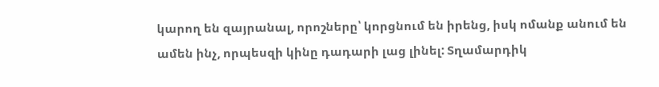կարող են զայրանալ, որոշները՝ կորցնում են իրենց, իսկ ոմանք անում են ամեն ինչ, որպեսզի կինը դադարի լաց լինել: Տղամարդիկ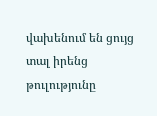վախենում են ցույց տալ իրենց թուլությունը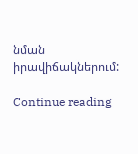նման իրավիճակներում:

Continue reading